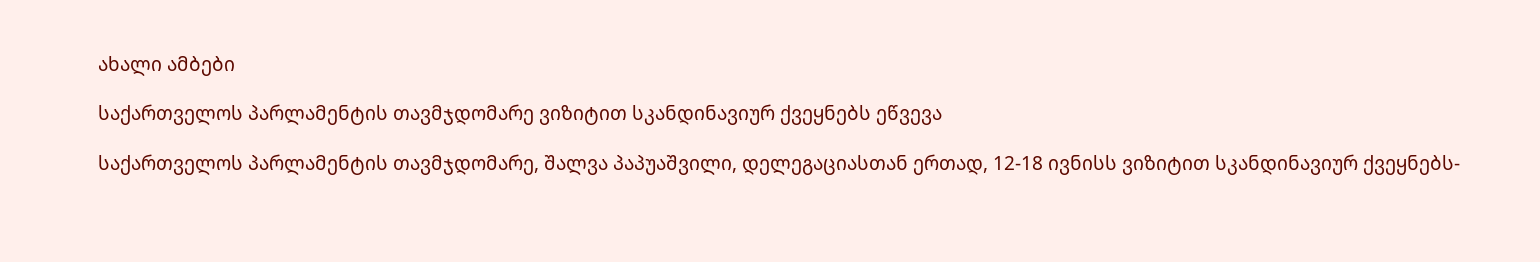ახალი ამბები

საქართველოს პარლამენტის თავმჯდომარე ვიზიტით სკანდინავიურ ქვეყნებს ეწვევა

საქართველოს პარლამენტის თავმჯდომარე, შალვა პაპუაშვილი, დელეგაციასთან ერთად, 12-18 ივნისს ვიზიტით სკანდინავიურ ქვეყნებს-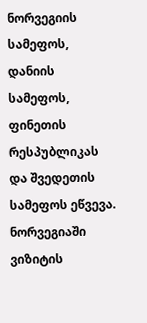ნორვეგიის სამეფოს, დანიის სამეფოს, ფინეთის რესპუბლიკას და შვედეთის სამეფოს ეწვევა. ნორვეგიაში ვიზიტის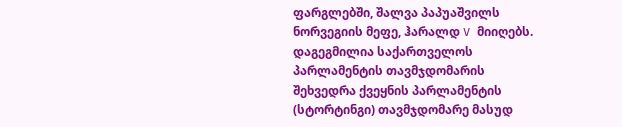ფარგლებში, შალვა პაპუაშვილს ნორვეგიის მეფე, ჰარალდ V მიიღებს. დაგეგმილია საქართველოს პარლამენტის თავმჯდომარის შეხვედრა ქვეყნის პარლამენტის (სტორტინგი) თავმჯდომარე მასუდ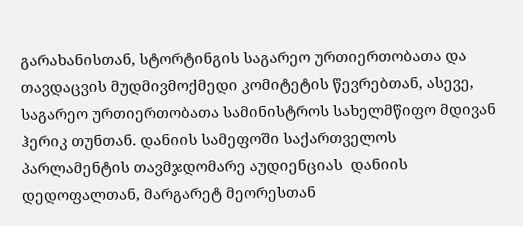გარახანისთან, სტორტინგის საგარეო ურთიერთობათა და თავდაცვის მუდმივმოქმედი კომიტეტის წევრებთან, ასევე, საგარეო ურთიერთობათა სამინისტროს სახელმწიფო მდივან ჰერიკ თუნთან. დანიის სამეფოში საქართველოს პარლამენტის თავმჯდომარე აუდიენციას  დანიის დედოფალთან, მარგარეტ მეორესთან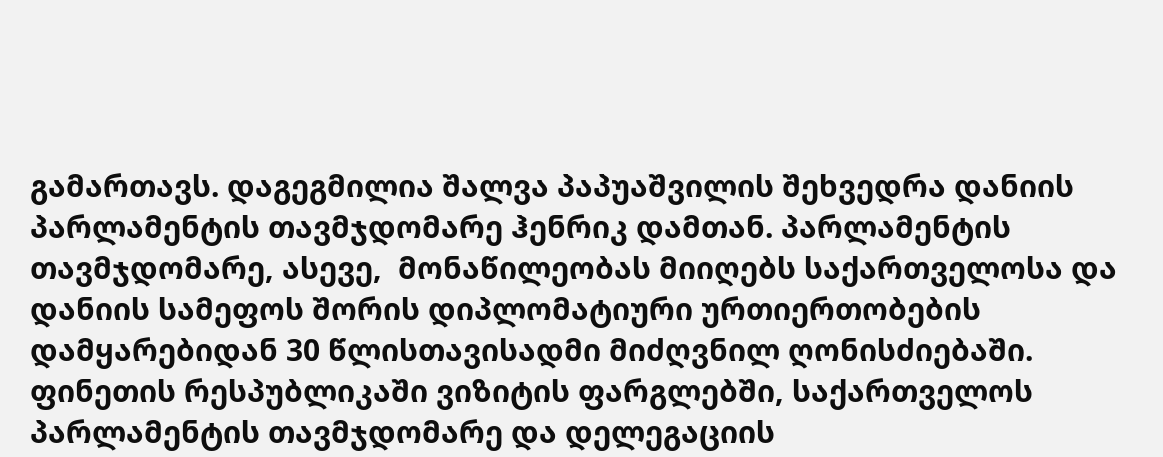გამართავს. დაგეგმილია შალვა პაპუაშვილის შეხვედრა დანიის პარლამენტის თავმჯდომარე ჰენრიკ დამთან. პარლამენტის თავმჯდომარე, ასევე,  მონაწილეობას მიიღებს საქართველოსა და დანიის სამეფოს შორის დიპლომატიური ურთიერთობების დამყარებიდან 30 წლისთავისადმი მიძღვნილ ღონისძიებაში. ფინეთის რესპუბლიკაში ვიზიტის ფარგლებში, საქართველოს პარლამენტის თავმჯდომარე და დელეგაციის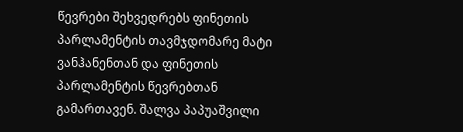წევრები შეხვედრებს ფინეთის პარლამენტის თავმჯდომარე მატი ვანჰანენთან და ფინეთის პარლამენტის წევრებთან გამართავენ. შალვა პაპუაშვილი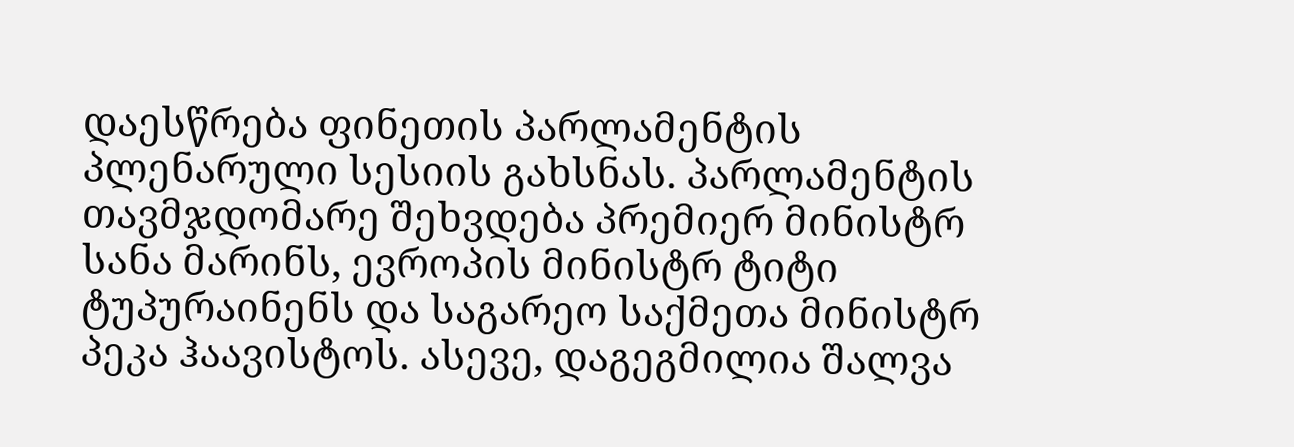დაესწრება ფინეთის პარლამენტის პლენარული სესიის გახსნას. პარლამენტის თავმჯდომარე შეხვდება პრემიერ მინისტრ სანა მარინს, ევროპის მინისტრ ტიტი ტუპურაინენს და საგარეო საქმეთა მინისტრ პეკა ჰაავისტოს. ასევე, დაგეგმილია შალვა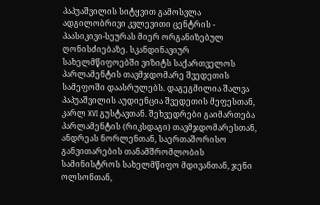პაპუაშვილის სიტყვით გამოსვლა ადგილობრივი კვლევითი ცენტრის - პაასიკივი-სეურას მიერ ორგანიზებულ ღონისძიებაზე. სკანდინავიურ სახელმწიფოებში ვიზიტს საქართველოს პარლამენტის თავმჯდომარე შვედეთის სამეფოში დაასრულებს. დაგეგმილია შალვა პაპუაშვილის აუდიენცია შვედეთის მეფესთან, კარლ XVI გუსტავთან. შეხვედრები გაიმართება პარლამენტის (რიკსდაგი) თავმჯდომარესთან, ანდრეას ნორლენთან, საერთაშორისო განვითარების თანამშრომლობის სამინისტროს სახელმწიფო მდივანთან, ჯენი ოლსონთან,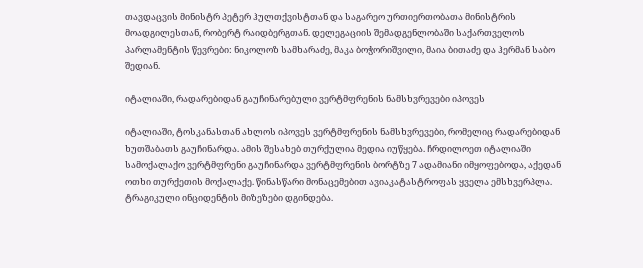თავდაცვის მინისტრ პეტერ ჰულთქვისტთან და საგარეო ურთიერთობათა მინისტრის მოადგილესთან, რობერტ რაიდბერგთან. დელეგაციის შემადგენლობაში საქართველოს პარლამენტის წევრები: ნიკოლოზ სამხარაძე, მაკა ბოჭორიშვილი, მაია ბითაძე და ჰერმან საბო შედიან.

იტალიაში, რადარებიდან გაუჩინარებული ვერტმფრენის ნამსხვრევები იპოვეს

იტალიაში, ტოსკანასთან ახლოს იპოვეს ვერტმფრენის ნამსხვრევები, რომელიც რადარებიდან ხუთშაბათს გაუჩინარდა. ამის შესახებ თურქულია მედია იუწყება. ჩრდილოეთ იტალიაში სამოქალაქო ვერტმფრენი გაუჩინარდა ვერტმფრენის ბორტზე 7 ადამიანი იმყოფებოდა, აქედან ოთხი თურქეთის მოქალაქე. წინასწარი მონაცემებით ავიაკატასტროფას ყველა ემსხვერპლა. ტრაგიკული ინციდენტის მიზეზები დგინდება.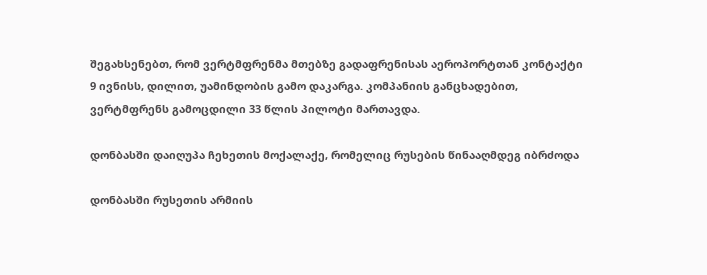შეგახსენებთ, რომ ვერტმფრენმა მთებზე გადაფრენისას აეროპორტთან კონტაქტი 9 ივნისს, დილით, უამინდობის გამო დაკარგა. კომპანიის განცხადებით, ვერტმფრენს გამოცდილი 33 წლის პილოტი მართავდა.

დონბასში დაიღუპა ჩეხეთის მოქალაქე, რომელიც რუსების წინააღმდეგ იბრძოდა

დონბასში რუსეთის არმიის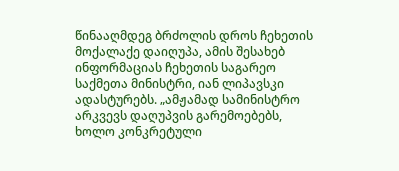წინააღმდეგ ბრძოლის დროს ჩეხეთის მოქალაქე დაიღუპა, ამის შესახებ ინფორმაციას ჩეხეთის საგარეო საქმეთა მინისტრი, იან ლიპავსკი ადასტურებს. „ამჟამად სამინისტრო არკვევს დაღუპვის გარემოებებს, ხოლო კონკრეტული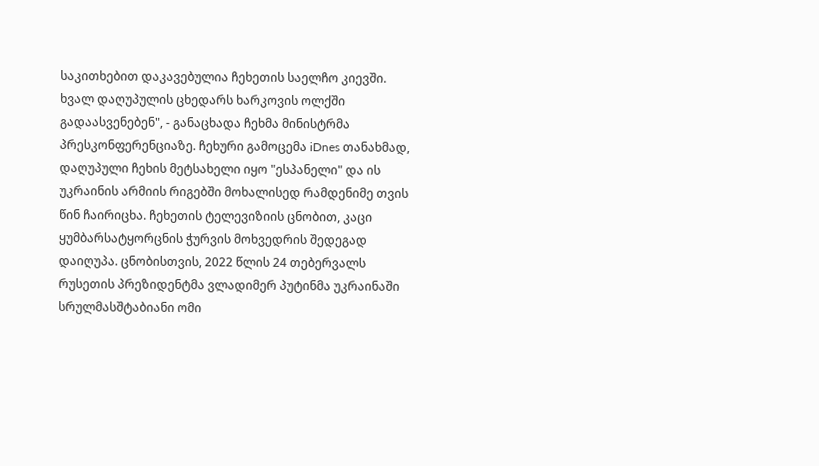საკითხებით დაკავებულია ჩეხეთის საელჩო კიევში. ხვალ დაღუპულის ცხედარს ხარკოვის ოლქში გადაასვენებენ", - განაცხადა ჩეხმა მინისტრმა პრესკონფერენციაზე. ჩეხური გამოცემა iDnes თანახმად, დაღუპული ჩეხის მეტსახელი იყო "ესპანელი" და ის უკრაინის არმიის რიგებში მოხალისედ რამდენიმე თვის წინ ჩაირიცხა. ჩეხეთის ტელევიზიის ცნობით, კაცი ყუმბარსატყორცნის ჭურვის მოხვედრის შედეგად დაიღუპა. ცნობისთვის, 2022 წლის 24 თებერვალს რუსეთის პრეზიდენტმა ვლადიმერ პუტინმა უკრაინაში სრულმასშტაბიანი ომი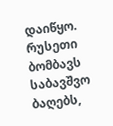დაიწყო. რუსეთი ბომბავს საბავშვო ბაღებს,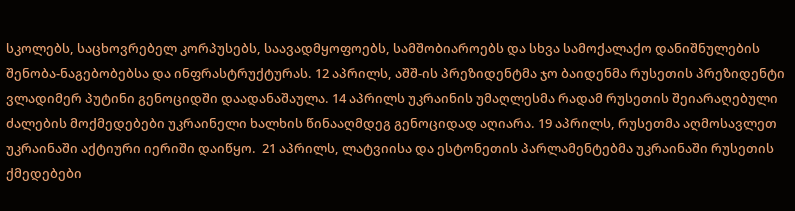სკოლებს, საცხოვრებელ კორპუსებს, საავადმყოფოებს, სამშობიაროებს და სხვა სამოქალაქო დანიშნულების შენობა-ნაგებობებსა და ინფრასტრუქტურას. 12 აპრილს, აშშ-ის პრეზიდენტმა ჯო ბაიდენმა რუსეთის პრეზიდენტი ვლადიმერ პუტინი გენოციდში დაადანაშაულა. 14 აპრილს უკრაინის უმაღლესმა რადამ რუსეთის შეიარაღებული ძალების მოქმედებები უკრაინელი ხალხის წინააღმდეგ გენოციდად აღიარა. 19 აპრილს, რუსეთმა აღმოსავლეთ უკრაინაში აქტიური იერიში დაიწყო.  21 აპრილს, ლატვიისა და ესტონეთის პარლამენტებმა უკრაინაში რუსეთის ქმედებები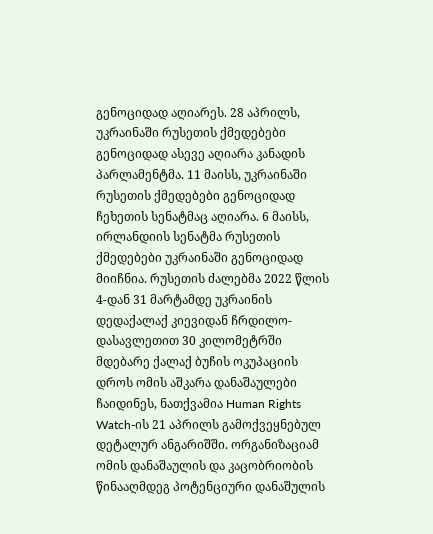გენოციდად აღიარეს. 28 აპრილს, უკრაინაში რუსეთის ქმედებები გენოციდად ასევე აღიარა კანადის პარლამენტმა. 11 მაისს, უკრაინაში რუსეთის ქმედებები გენოციდად ჩეხეთის სენატმაც აღიარა. 6 მაისს, ირლანდიის სენატმა რუსეთის ქმედებები უკრაინაში გენოციდად მიიჩნია. რუსეთის ძალებმა 2022 წლის 4-დან 31 მარტამდე უკრაინის დედაქალაქ კიევიდან ჩრდილო-დასავლეთით 30 კილომეტრში მდებარე ქალაქ ბუჩის ოკუპაციის დროს ომის აშკარა დანაშაულები ჩაიდინეს, ნათქვამია Human Rights Watch-ის 21 აპრილს გამოქვეყნებულ დეტალურ ანგარიშში. ორგანიზაციამ ომის დანაშაულის და კაცობრიობის წინააღმდეგ პოტენციური დანაშულის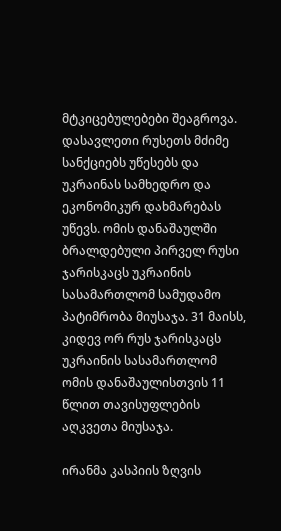მტკიცებულებები შეაგროვა. დასავლეთი რუსეთს მძიმე სანქციებს უწესებს და უკრაინას სამხედრო და ეკონომიკურ დახმარებას უწევს. ომის დანაშაულში ბრალდებული პირველ რუსი ჯარისკაცს უკრაინის სასამართლომ სამუდამო პატიმრობა მიუსაჯა. 31 მაისს, კიდევ ორ რუს ჯარისკაცს უკრაინის სასამართლომ ომის დანაშაულისთვის 11 წლით თავისუფლების აღკვეთა მიუსაჯა.

ირანმა კასპიის ზღვის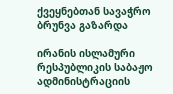ქვეყნებთან სავაჭრო ბრუნვა გაზარდა

ირანის ისლამური რესპუბლიკის საბაჟო ადმინისტრაციის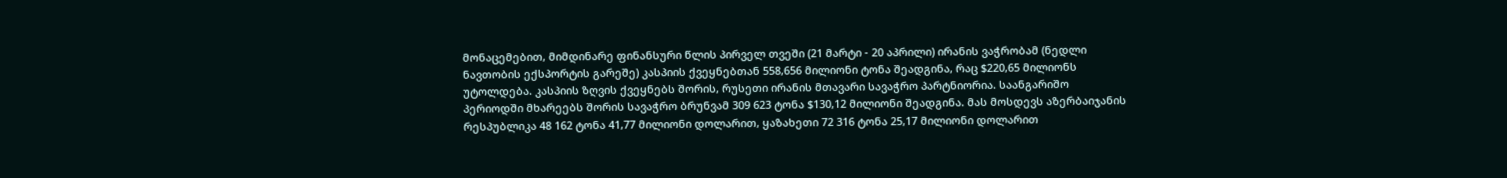მონაცემებით, მიმდინარე ფინანსური წლის პირველ თვეში (21 მარტი - 20 აპრილი) ირანის ვაჭრობამ (ნედლი ნავთობის ექსპორტის გარეშე) კასპიის ქვეყნებთან 558,656 მილიონი ტონა შეადგინა, რაც $220,65 მილიონს უტოლდება. კასპიის ზღვის ქვეყნებს შორის, რუსეთი ირანის მთავარი სავაჭრო პარტნიორია. საანგარიშო პერიოდში მხარეებს შორის სავაჭრო ბრუნვამ 309 623 ტონა $130,12 მილიონი შეადგინა. მას მოსდევს აზერბაიჯანის რესპუბლიკა 48 162 ტონა 41,77 მილიონი დოლარით, ყაზახეთი 72 316 ტონა 25,17 მილიონი დოლარით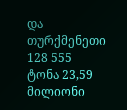და თურქმენეთი 128 555 ტონა 23,59 მილიონი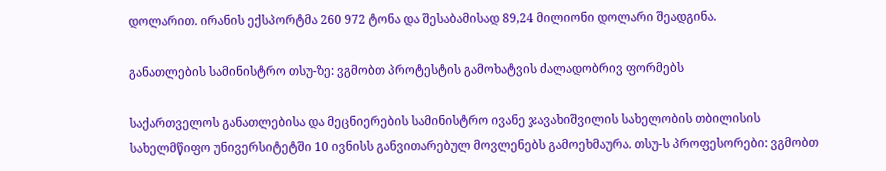დოლარით. ირანის ექსპორტმა 260 972 ტონა და შესაბამისად 89,24 მილიონი დოლარი შეადგინა.

განათლების სამინისტრო თსუ-ზე: ვგმობთ პროტესტის გამოხატვის ძალადობრივ ფორმებს

საქართველოს განათლებისა და მეცნიერების სამინისტრო ივანე ჯავახიშვილის სახელობის თბილისის სახელმწიფო უნივერსიტეტში 10 ივნისს განვითარებულ მოვლენებს გამოეხმაურა. თსუ-ს პროფესორები: ვგმობთ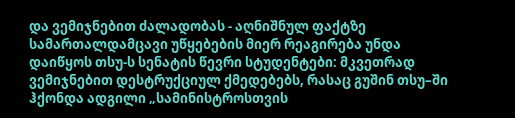და ვემიჯნებით ძალადობას - აღნიშნულ ფაქტზე სამართალდამცავი უწყებების მიერ რეაგირება უნდა დაიწყოს თსუ-ს სენატის წევრი სტუდენტები: მკვეთრად ვემიჯნებით დესტრუქციულ ქმედებებს, რასაც გუშინ თსუ–ში ჰქონდა ადგილი „სამინისტროსთვის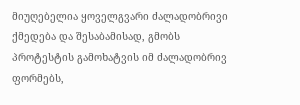მიუღებელია ყოველგვარი ძალადობრივი ქმედება და შესაბამისად, გმობს პროტესტის გამოხატვის იმ ძალადობრივ ფორმებს,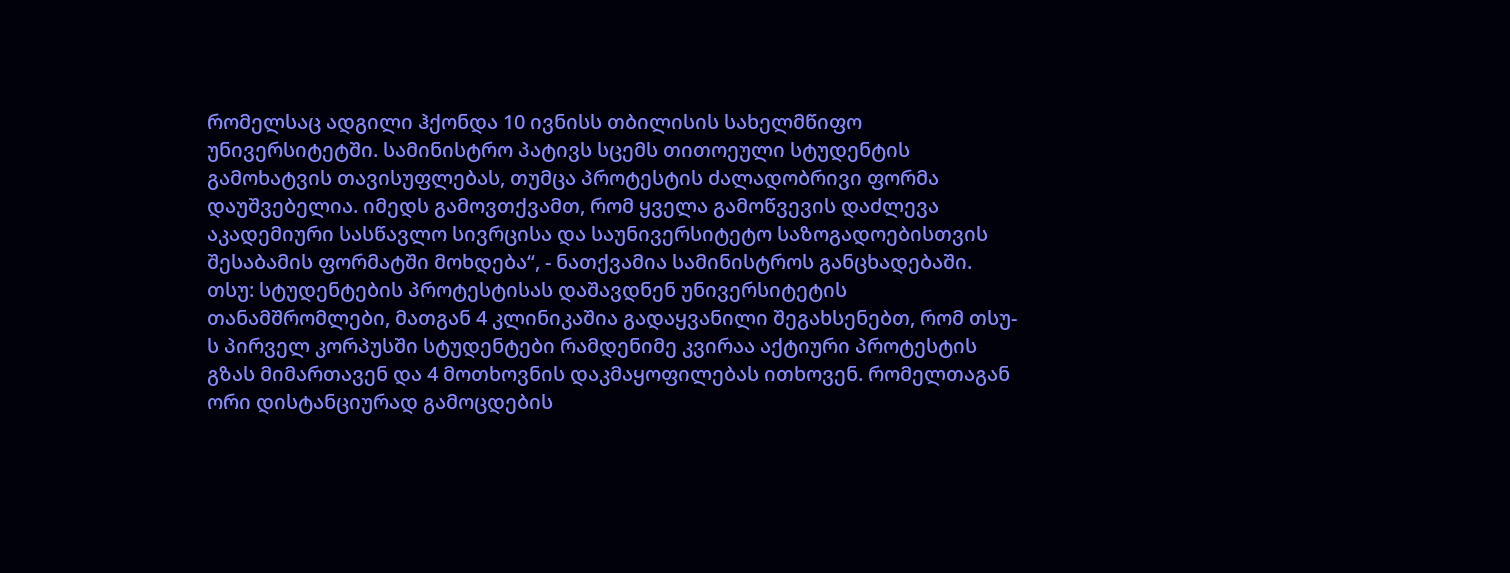რომელსაც ადგილი ჰქონდა 10 ივნისს თბილისის სახელმწიფო უნივერსიტეტში. სამინისტრო პატივს სცემს თითოეული სტუდენტის გამოხატვის თავისუფლებას, თუმცა პროტესტის ძალადობრივი ფორმა დაუშვებელია. იმედს გამოვთქვამთ, რომ ყველა გამოწვევის დაძლევა აკადემიური სასწავლო სივრცისა და საუნივერსიტეტო საზოგადოებისთვის შესაბამის ფორმატში მოხდება“, - ნათქვამია სამინისტროს განცხადებაში. თსუ: სტუდენტების პროტესტისას დაშავდნენ უნივერსიტეტის თანამშრომლები, მათგან 4 კლინიკაშია გადაყვანილი შეგახსენებთ, რომ თსუ-ს პირველ კორპუსში სტუდენტები რამდენიმე კვირაა აქტიური პროტესტის გზას მიმართავენ და 4 მოთხოვნის დაკმაყოფილებას ითხოვენ. რომელთაგან ორი დისტანციურად გამოცდების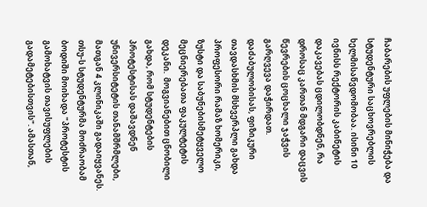ჩაბარების უფლების მინიჭება და სტუდენტური საცხოვრებლის ხელმისაწვდომობაა. ისინი 10 ივნისს რექტორის კაბინეტის დაკავებას ცდილობდნენ, რა დროსაც კართან მდგარი დაცვის წევრების ცოცხალი ჯაჭვის გარღვევა დაჭირდათ. დაძაბულობისას, ფიზიკური თავდასხმის მსხვერპლი გახდა პროფესორი რამაზ ხომერიკი, ზუსტი და საბუნებისმეტყველო მეცნიერებათა ფაკულტეტის დეკანი.  მოგვიანებით ცნობილი გახდა, რომ სტუდენტების პროტესტისას დაშავდნენ უნივერსიტეტის თანამშრმლები, მათგან 4 კლინიკაში გადაიყვანეს.  თსუ-ს სტუდენტურმა მოძრაობამ ბოდიში მოიხადა "პროტესტის გამოხატვის თავისუფლების გადამეტებისთვის". ამასთან,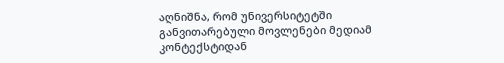აღნიშნა, რომ უნივერსიტეტში განვითარებული მოვლენები მედიამ კონტექსტიდან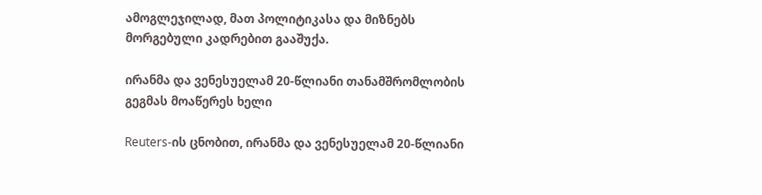ამოგლეჯილად, მათ პოლიტიკასა და მიზნებს მორგებული კადრებით გააშუქა.

ირანმა და ვენესუელამ 20-წლიანი თანამშრომლობის გეგმას მოაწერეს ხელი

Reuters-ის ცნობით, ირანმა და ვენესუელამ 20-წლიანი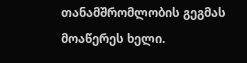თანამშრომლობის გეგმას მოაწერეს ხელი.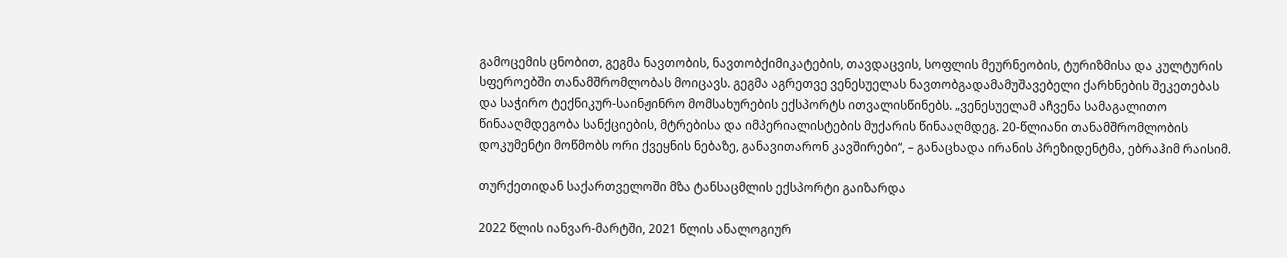გამოცემის ცნობით, გეგმა ნავთობის, ნავთობქიმიკატების, თავდაცვის, სოფლის მეურნეობის, ტურიზმისა და კულტურის სფეროებში თანამშრომლობას მოიცავს. გეგმა აგრეთვე ვენესუელას ნავთობგადამამუშავებელი ქარხნების შეკეთებას და საჭირო ტექნიკურ-საინჟინრო მომსახურების ექსპორტს ითვალისწინებს. „ვენესუელამ აჩვენა სამაგალითო წინააღმდეგობა სანქციების, მტრებისა და იმპერიალისტების მუქარის წინააღმდეგ. 20-წლიანი თანამშრომლობის დოკუმენტი მოწმობს ორი ქვეყნის ნებაზე, განავითარონ კავშირები“, – განაცხადა ირანის პრეზიდენტმა, ებრაჰიმ რაისიმ.

თურქეთიდან საქართველოში მზა ტანსაცმლის ექსპორტი გაიზარდა

2022 წლის იანვარ-მარტში, 2021 წლის ანალოგიურ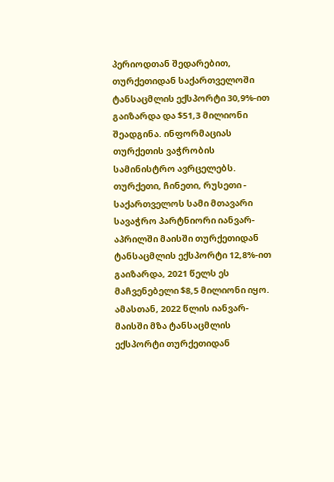პერიოდთან შედარებით, თურქეთიდან საქართველოში ტანსაცმლის ექსპორტი 30,9%-ით გაიზარდა და $51,3 მილიონი შეადგინა. ინფორმაციას თურქეთის ვაჭრობის სამინისტრო ავრცელებს. თურქეთი, ჩინეთი, რუსეთი - საქართველოს სამი მთავარი სავაჭრო პარტნიორი იანვარ-აპრილში მაისში თურქეთიდან ტანსაცმლის ექსპორტი 12,8%-ით გაიზარდა, 2021 წელს ეს მაჩვენებელი $8,5 მილიონი იყო. ამასთან, 2022 წლის იანვარ-მაისში მზა ტანსაცმლის ექსპორტი თურქეთიდან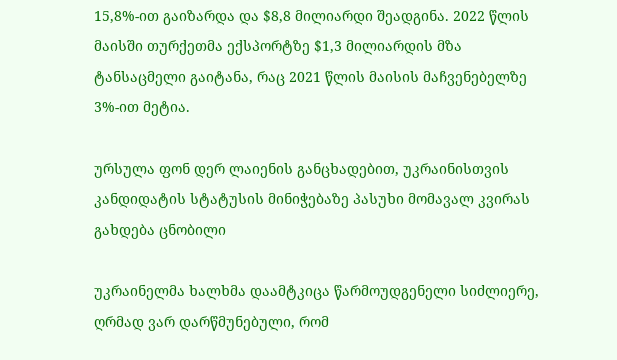15,8%-ით გაიზარდა და $8,8 მილიარდი შეადგინა. 2022 წლის მაისში თურქეთმა ექსპორტზე $1,3 მილიარდის მზა ტანსაცმელი გაიტანა, რაც 2021 წლის მაისის მაჩვენებელზე 3%-ით მეტია.

ურსულა ფონ დერ ლაიენის განცხადებით, უკრაინისთვის კანდიდატის სტატუსის მინიჭებაზე პასუხი მომავალ კვირას გახდება ცნობილი

უკრაინელმა ხალხმა დაამტკიცა წარმოუდგენელი სიძლიერე, ღრმად ვარ დარწმუნებული, რომ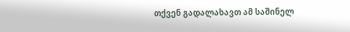თქვენ გადალახავთ ამ საშინელ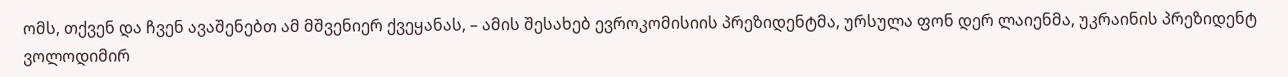ომს, თქვენ და ჩვენ ავაშენებთ ამ მშვენიერ ქვეყანას, – ამის შესახებ ევროკომისიის პრეზიდენტმა, ურსულა ფონ დერ ლაიენმა, უკრაინის პრეზიდენტ ვოლოდიმირ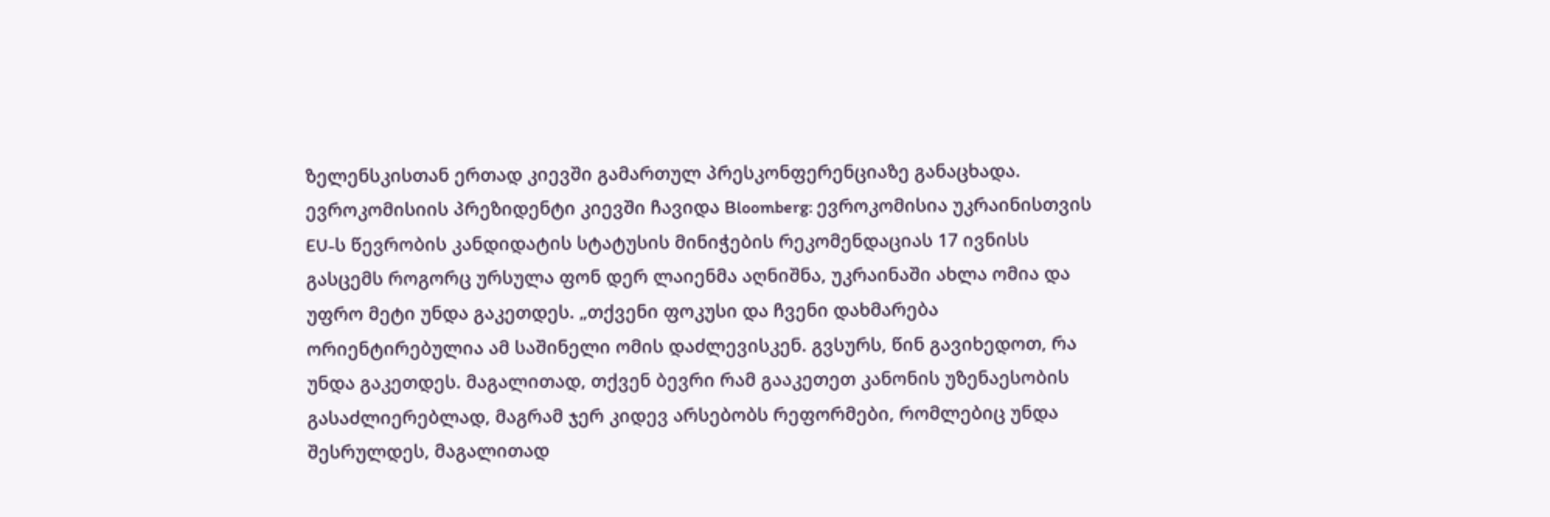ზელენსკისთან ერთად კიევში გამართულ პრესკონფერენციაზე განაცხადა. ევროკომისიის პრეზიდენტი კიევში ჩავიდა Bloomberg: ევროკომისია უკრაინისთვის EU-ს წევრობის კანდიდატის სტატუსის მინიჭების რეკომენდაციას 17 ივნისს გასცემს როგორც ურსულა ფონ დერ ლაიენმა აღნიშნა, უკრაინაში ახლა ომია და უფრო მეტი უნდა გაკეთდეს. „თქვენი ფოკუსი და ჩვენი დახმარება ორიენტირებულია ამ საშინელი ომის დაძლევისკენ. გვსურს, წინ გავიხედოთ, რა უნდა გაკეთდეს. მაგალითად, თქვენ ბევრი რამ გააკეთეთ კანონის უზენაესობის გასაძლიერებლად, მაგრამ ჯერ კიდევ არსებობს რეფორმები, რომლებიც უნდა შესრულდეს, მაგალითად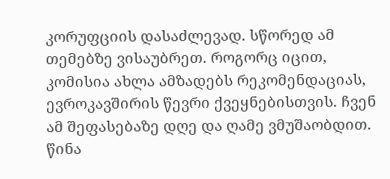კორუფციის დასაძლევად. სწორედ ამ თემებზე ვისაუბრეთ. როგორც იცით, კომისია ახლა ამზადებს რეკომენდაციას, ევროკავშირის წევრი ქვეყნებისთვის. ჩვენ ამ შეფასებაზე დღე და ღამე ვმუშაობდით. წინა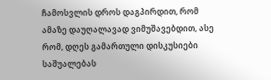ჩამოსვლის დროს დაგპირდით, რომ ამაზე დაუღალავად ვიმუშავებდით, ასე რომ, დღეს გამართული დისკუსიები საშუალებას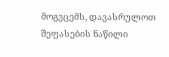მოგვცემს, დავასრულოთ შეფასების ნაწილი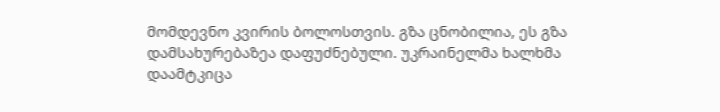მომდევნო კვირის ბოლოსთვის. გზა ცნობილია, ეს გზა დამსახურებაზეა დაფუძნებული. უკრაინელმა ხალხმა დაამტკიცა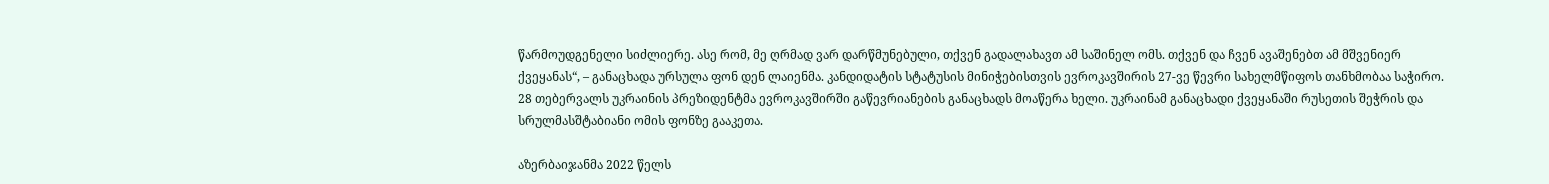წარმოუდგენელი სიძლიერე. ასე რომ, მე ღრმად ვარ დარწმუნებული, თქვენ გადალახავთ ამ საშინელ ომს. თქვენ და ჩვენ ავაშენებთ ამ მშვენიერ ქვეყანას“, – განაცხადა ურსულა ფონ დენ ლაიენმა. კანდიდატის სტატუსის მინიჭებისთვის ევროკავშირის 27-ვე წევრი სახელმწიფოს თანხმობაა საჭირო. 28 თებერვალს უკრაინის პრეზიდენტმა ევროკავშირში გაწევრიანების განაცხადს მოაწერა ხელი. უკრაინამ განაცხადი ქვეყანაში რუსეთის შეჭრის და სრულმასშტაბიანი ომის ფონზე გააკეთა.

აზერბაიჯანმა 2022 წელს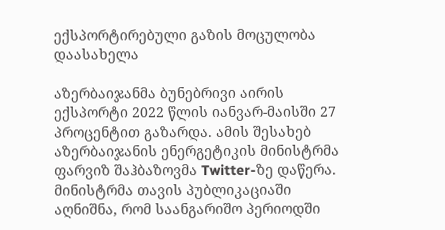ექსპორტირებული გაზის მოცულობა დაასახელა

აზერბაიჯანმა ბუნებრივი აირის ექსპორტი 2022 წლის იანვარ-მაისში 27 პროცენტით გაზარდა. ამის შესახებ აზერბაიჯანის ენერგეტიკის მინისტრმა ფარვიზ შაჰბაზოვმა Twitter-ზე დაწერა. მინისტრმა თავის პუბლიკაციაში აღნიშნა, რომ საანგარიშო პერიოდში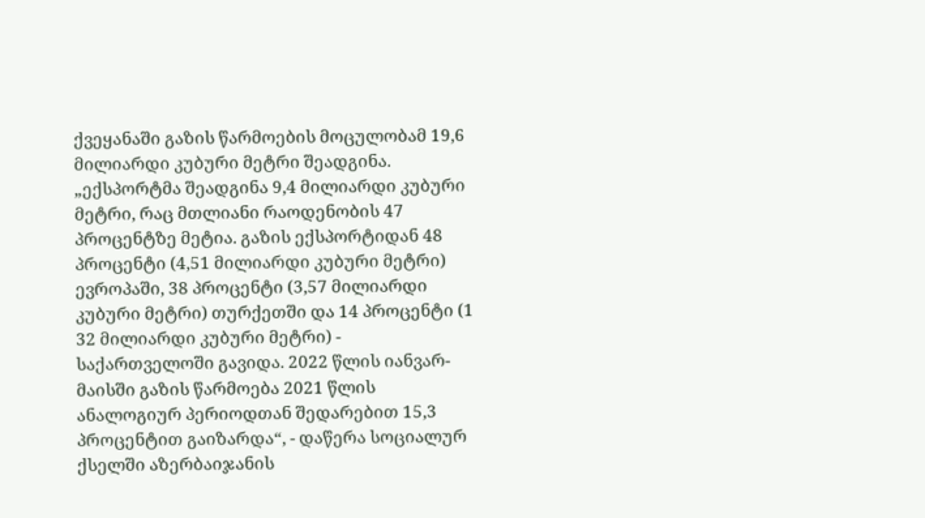ქვეყანაში გაზის წარმოების მოცულობამ 19,6 მილიარდი კუბური მეტრი შეადგინა. „ექსპორტმა შეადგინა 9,4 მილიარდი კუბური მეტრი, რაც მთლიანი რაოდენობის 47 პროცენტზე მეტია. გაზის ექსპორტიდან 48 პროცენტი (4,51 მილიარდი კუბური მეტრი) ევროპაში, 38 პროცენტი (3,57 მილიარდი კუბური მეტრი) თურქეთში და 14 პროცენტი (1 32 მილიარდი კუბური მეტრი) - საქართველოში გავიდა. 2022 წლის იანვარ-მაისში გაზის წარმოება 2021 წლის ანალოგიურ პერიოდთან შედარებით 15,3 პროცენტით გაიზარდა“, - დაწერა სოციალურ ქსელში აზერბაიჯანის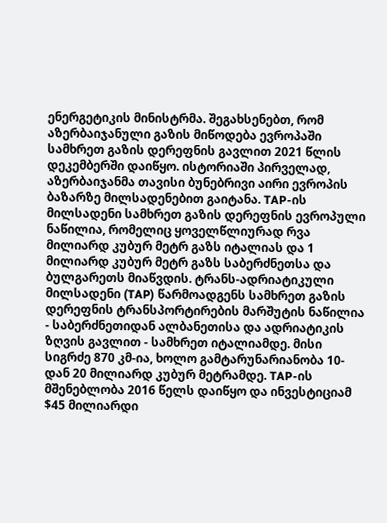ენერგეტიკის მინისტრმა. შეგახსენებთ, რომ აზერბაიჯანული გაზის მიწოდება ევროპაში სამხრეთ გაზის დერეფნის გავლით 2021 წლის დეკემბერში დაიწყო. ისტორიაში პირველად, აზერბაიჯანმა თავისი ბუნებრივი აირი ევროპის ბაზარზე მილსადენებით გაიტანა. TAP-ის მილსადენი სამხრეთ გაზის დერეფნის ევროპული ნაწილია, რომელიც ყოველწლიურად რვა მილიარდ კუბურ მეტრ გაზს იტალიას და 1 მილიარდ კუბურ მეტრ გაზს საბერძნეთსა და ბულგარეთს მიაწვდის. ტრანს-ადრიატიკული მილსადენი (TAP) წარმოადგენს სამხრეთ გაზის დერეფნის ტრანსპორტირების მარშუტის ნაწილია - საბერძნეთიდან ალბანეთისა და ადრიატიკის ზღვის გავლით - სამხრეთ იტალიამდე. მისი სიგრძე 870 კმ-ია, ხოლო გამტარუნარიანობა 10-დან 20 მილიარდ კუბურ მეტრამდე. TAP-ის მშენებლობა 2016 წელს დაიწყო და ინვესტიციამ $45 მილიარდი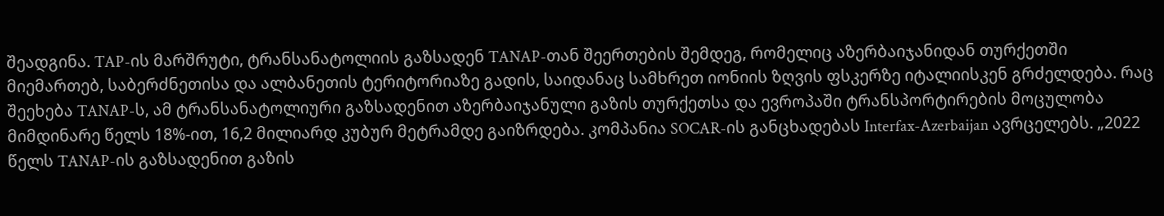შეადგინა. TAP-ის მარშრუტი, ტრანსანატოლიის გაზსადენ TANAP-თან შეერთების შემდეგ, რომელიც აზერბაიჯანიდან თურქეთში მიემართებ, საბერძნეთისა და ალბანეთის ტერიტორიაზე გადის, საიდანაც სამხრეთ იონიის ზღვის ფსკერზე იტალიისკენ გრძელდება. რაც შეეხება TANAP-ს, ამ ტრანსანატოლიური გაზსადენით აზერბაიჯანული გაზის თურქეთსა და ევროპაში ტრანსპორტირების მოცულობა მიმდინარე წელს 18%-ით, 16,2 მილიარდ კუბურ მეტრამდე გაიზრდება. კომპანია SOCAR-ის განცხადებას Interfax-Azerbaijan ავრცელებს. „2022 წელს TANAP-ის გაზსადენით გაზის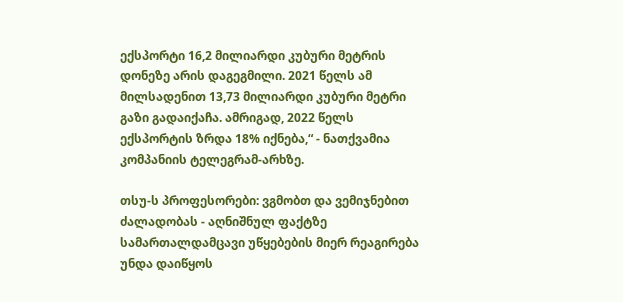ექსპორტი 16,2 მილიარდი კუბური მეტრის დონეზე არის დაგეგმილი. 2021 წელს ამ მილსადენით 13,73 მილიარდი კუბური მეტრი გაზი გადაიქაჩა. ამრიგად, 2022 წელს ექსპორტის ზრდა 18% იქნება,“ - ნათქვამია კომპანიის ტელეგრამ-არხზე.

თსუ-ს პროფესორები: ვგმობთ და ვემიჯნებით ძალადობას - აღნიშნულ ფაქტზე სამართალდამცავი უწყებების მიერ რეაგირება უნდა დაიწყოს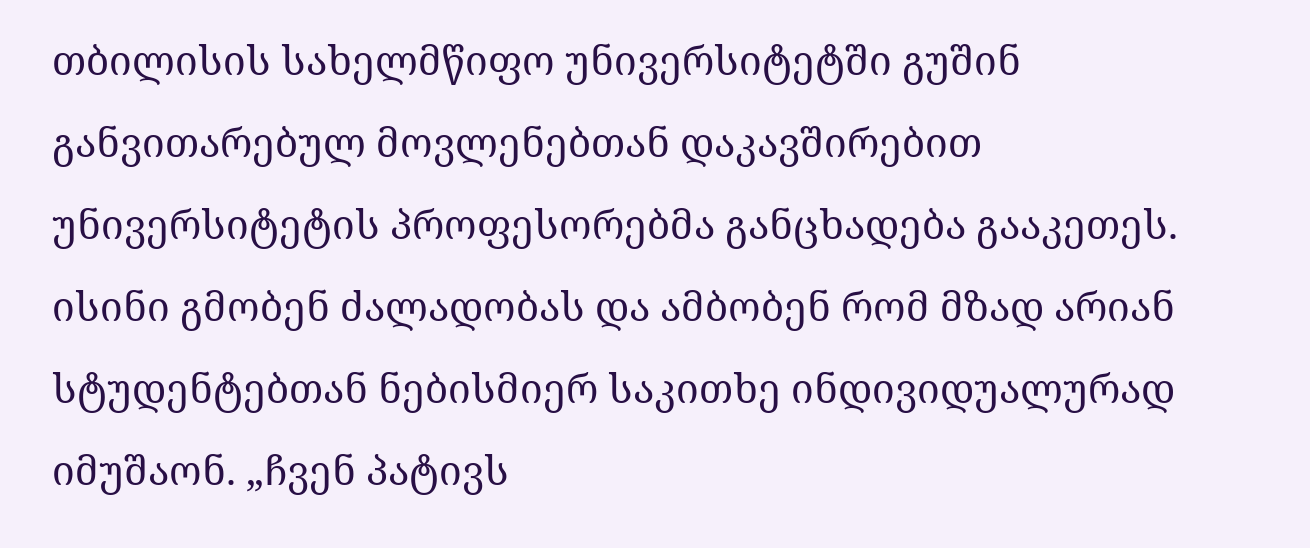თბილისის სახელმწიფო უნივერსიტეტში გუშინ განვითარებულ მოვლენებთან დაკავშირებით უნივერსიტეტის პროფესორებმა განცხადება გააკეთეს. ისინი გმობენ ძალადობას და ამბობენ რომ მზად არიან სტუდენტებთან ნებისმიერ საკითხე ინდივიდუალურად იმუშაონ. „ჩვენ პატივს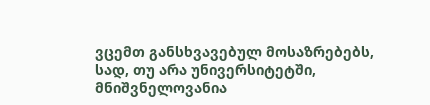ვცემთ განსხვავებულ მოსაზრებებს, სად, თუ არა უნივერსიტეტში, მნიშვნელოვანია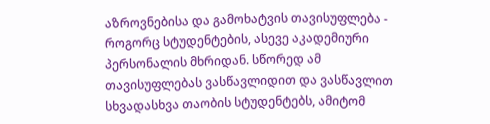აზროვნებისა და გამოხატვის თავისუფლება - როგორც სტუდენტების, ასევე აკადემიური პერსონალის მხრიდან. სწორედ ამ თავისუფლებას ვასწავლიდით და ვასწავლით სხვადასხვა თაობის სტუდენტებს, ამიტომ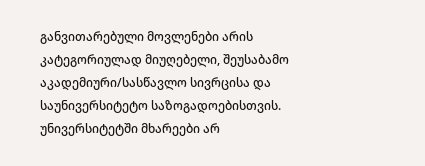განვითარებული მოვლენები არის კატეგორიულად მიუღებელი, შეუსაბამო აკადემიური/სასწავლო სივრცისა და საუნივერსიტეტო საზოგადოებისთვის. უნივერსიტეტში მხარეები არ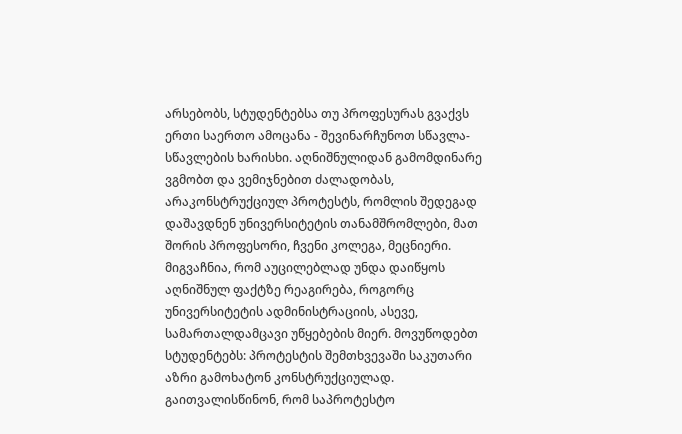არსებობს, სტუდენტებსა თუ პროფესურას გვაქვს ერთი საერთო ამოცანა - შევინარჩუნოთ სწავლა-სწავლების ხარისხი. აღნიშნულიდან გამომდინარე ვგმობთ და ვემიჯნებით ძალადობას, არაკონსტრუქციულ პროტესტს, რომლის შედეგად დაშავდნენ უნივერსიტეტის თანამშრომლები, მათ შორის პროფესორი, ჩვენი კოლეგა, მეცნიერი. მიგვაჩნია, რომ აუცილებლად უნდა დაიწყოს აღნიშნულ ფაქტზე რეაგირება, როგორც უნივერსიტეტის ადმინისტრაციის, ასევე, სამართალდამცავი უწყებების მიერ. მოვუწოდებთ სტუდენტებს: პროტესტის შემთხვევაში საკუთარი აზრი გამოხატონ კონსტრუქციულად. გაითვალისწინონ, რომ საპროტესტო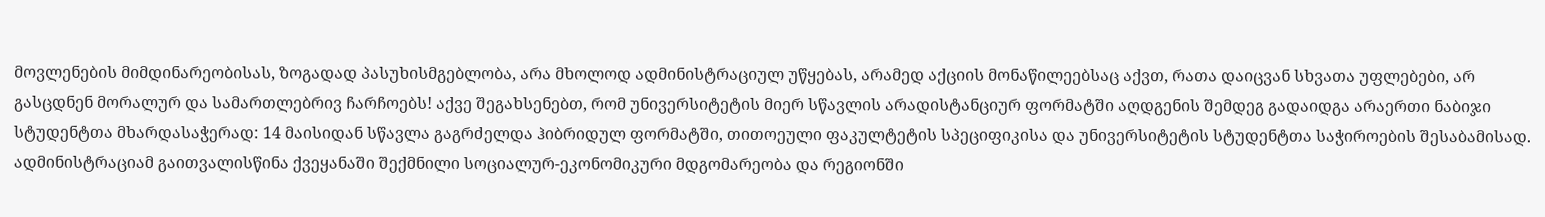მოვლენების მიმდინარეობისას, ზოგადად პასუხისმგებლობა, არა მხოლოდ ადმინისტრაციულ უწყებას, არამედ აქციის მონაწილეებსაც აქვთ, რათა დაიცვან სხვათა უფლებები, არ გასცდნენ მორალურ და სამართლებრივ ჩარჩოებს! აქვე შეგახსენებთ, რომ უნივერსიტეტის მიერ სწავლის არადისტანციურ ფორმატში აღდგენის შემდეგ გადაიდგა არაერთი ნაბიჯი სტუდენტთა მხარდასაჭერად: 14 მაისიდან სწავლა გაგრძელდა ჰიბრიდულ ფორმატში, თითოეული ფაკულტეტის სპეციფიკისა და უნივერსიტეტის სტუდენტთა საჭიროების შესაბამისად. ადმინისტრაციამ გაითვალისწინა ქვეყანაში შექმნილი სოციალურ-ეკონომიკური მდგომარეობა და რეგიონში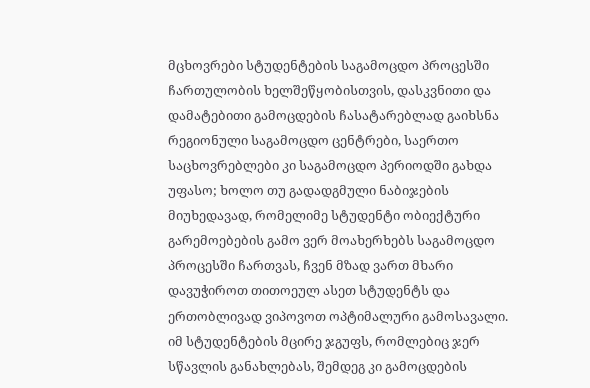მცხოვრები სტუდენტების საგამოცდო პროცესში ჩართულობის ხელშეწყობისთვის, დასკვნითი და დამატებითი გამოცდების ჩასატარებლად გაიხსნა რეგიონული საგამოცდო ცენტრები, საერთო საცხოვრებლები კი საგამოცდო პერიოდში გახდა უფასო; ხოლო თუ გადადგმული ნაბიჯების მიუხედავად, რომელიმე სტუდენტი ობიექტური გარემოებების გამო ვერ მოახერხებს საგამოცდო პროცესში ჩართვას, ჩვენ მზად ვართ მხარი დავუჭიროთ თითოეულ ასეთ სტუდენტს და ერთობლივად ვიპოვოთ ოპტიმალური გამოსავალი. იმ სტუდენტების მცირე ჯგუფს, რომლებიც ჯერ სწავლის განახლებას, შემდეგ კი გამოცდების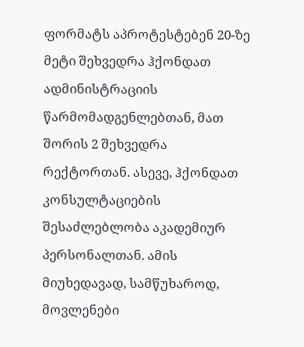ფორმატს აპროტესტებენ 20-ზე მეტი შეხვედრა ჰქონდათ ადმინისტრაციის წარმომადგენლებთან, მათ შორის 2 შეხვედრა რექტორთან. ასევე, ჰქონდათ კონსულტაციების შესაძლებლობა აკადემიურ პერსონალთან. ამის მიუხედავად, სამწუხაროდ, მოვლენები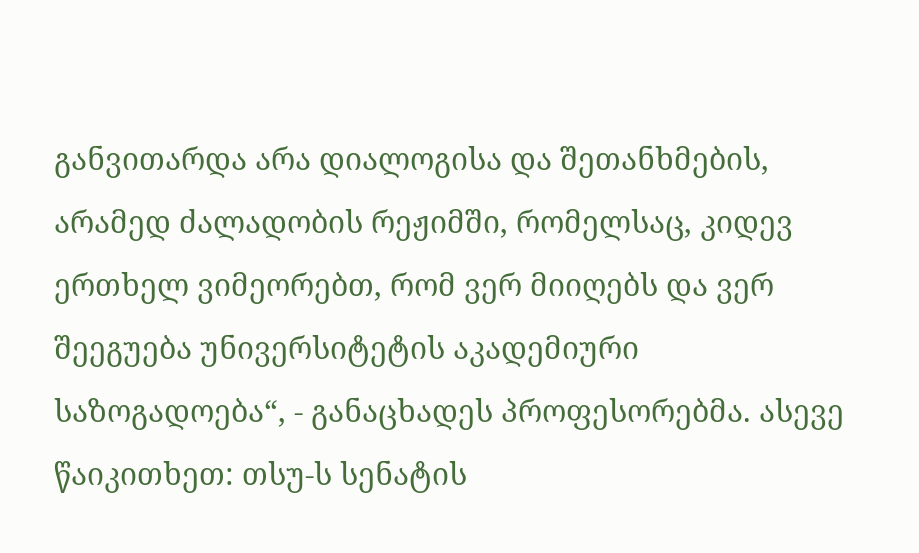განვითარდა არა დიალოგისა და შეთანხმების, არამედ ძალადობის რეჟიმში, რომელსაც, კიდევ ერთხელ ვიმეორებთ, რომ ვერ მიიღებს და ვერ შეეგუება უნივერსიტეტის აკადემიური საზოგადოება“, - განაცხადეს პროფესორებმა. ასევე წაიკითხეთ: თსუ-ს სენატის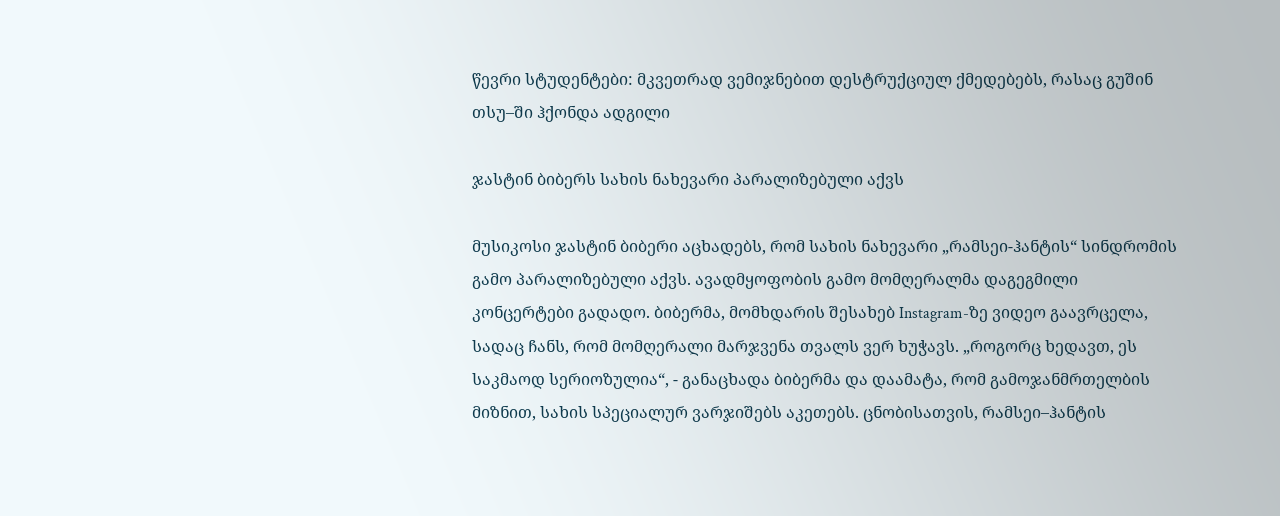წევრი სტუდენტები: მკვეთრად ვემიჯნებით დესტრუქციულ ქმედებებს, რასაც გუშინ თსუ–ში ჰქონდა ადგილი

ჯასტინ ბიბერს სახის ნახევარი პარალიზებული აქვს

მუსიკოსი ჯასტინ ბიბერი აცხადებს, რომ სახის ნახევარი „რამსეი-ჰანტის“ სინდრომის გამო პარალიზებული აქვს. ავადმყოფობის გამო მომღერალმა დაგეგმილი კონცერტები გადადო. ბიბერმა, მომხდარის შესახებ Instagram-ზე ვიდეო გაავრცელა, სადაც ჩანს, რომ მომღერალი მარჯვენა თვალს ვერ ხუჭავს. „როგორც ხედავთ, ეს საკმაოდ სერიოზულია“, - განაცხადა ბიბერმა და დაამატა, რომ გამოჯანმრთელბის მიზნით, სახის სპეციალურ ვარჯიშებს აკეთებს. ცნობისათვის, რამსეი–ჰანტის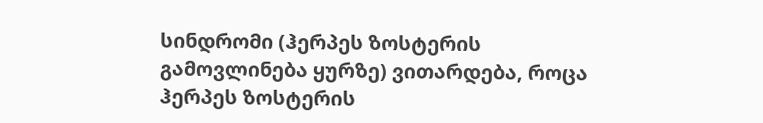სინდრომი (ჰერპეს ზოსტერის გამოვლინება ყურზე) ვითარდება, როცა ჰერპეს ზოსტერის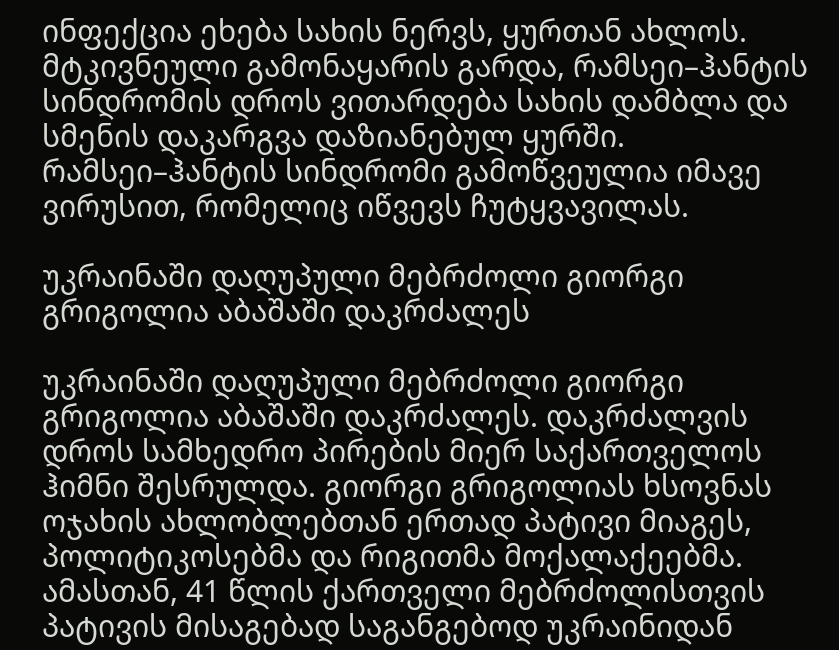ინფექცია ეხება სახის ნერვს, ყურთან ახლოს. მტკივნეული გამონაყარის გარდა, რამსეი–ჰანტის სინდრომის დროს ვითარდება სახის დამბლა და სმენის დაკარგვა დაზიანებულ ყურში. რამსეი–ჰანტის სინდრომი გამოწვეულია იმავე ვირუსით, რომელიც იწვევს ჩუტყვავილას.

უკრაინაში დაღუპული მებრძოლი გიორგი გრიგოლია აბაშაში დაკრძალეს

უკრაინაში დაღუპული მებრძოლი გიორგი გრიგოლია აბაშაში დაკრძალეს. დაკრძალვის დროს სამხედრო პირების მიერ საქართველოს ჰიმნი შესრულდა. გიორგი გრიგოლიას ხსოვნას ოჯახის ახლობლებთან ერთად პატივი მიაგეს, პოლიტიკოსებმა და რიგითმა მოქალაქეებმა. ამასთან, 41 წლის ქართველი მებრძოლისთვის პატივის მისაგებად საგანგებოდ უკრაინიდან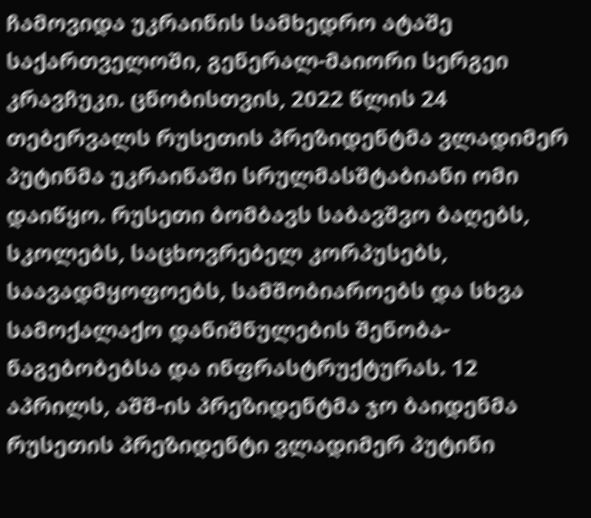ჩამოვიდა უკრაინის სამხედრო ატაშე საქართველოში, გენერალ-მაიორი სერგეი კრავჩუკი. ცნობისთვის, 2022 წლის 24 თებერვალს რუსეთის პრეზიდენტმა ვლადიმერ პუტინმა უკრაინაში სრულმასშტაბიანი ომი დაიწყო. რუსეთი ბომბავს საბავშვო ბაღებს, სკოლებს, საცხოვრებელ კორპუსებს, საავადმყოფოებს, სამშობიაროებს და სხვა სამოქალაქო დანიშნულების შენობა-ნაგებობებსა და ინფრასტრუქტურას. 12 აპრილს, აშშ-ის პრეზიდენტმა ჯო ბაიდენმა რუსეთის პრეზიდენტი ვლადიმერ პუტინი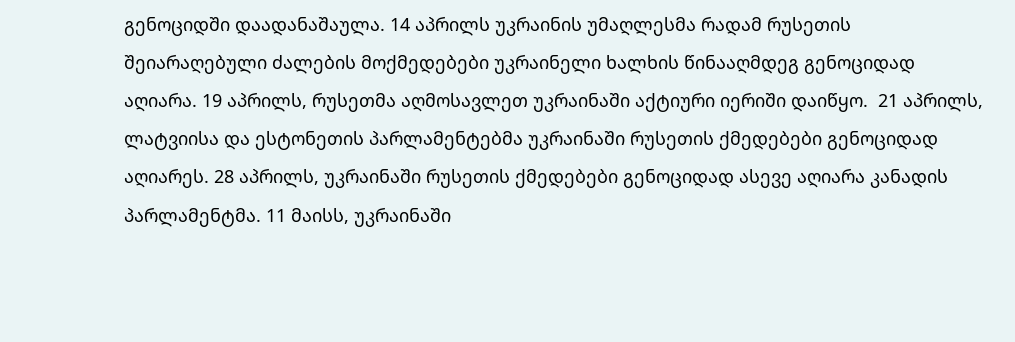გენოციდში დაადანაშაულა. 14 აპრილს უკრაინის უმაღლესმა რადამ რუსეთის შეიარაღებული ძალების მოქმედებები უკრაინელი ხალხის წინააღმდეგ გენოციდად აღიარა. 19 აპრილს, რუსეთმა აღმოსავლეთ უკრაინაში აქტიური იერიში დაიწყო.  21 აპრილს, ლატვიისა და ესტონეთის პარლამენტებმა უკრაინაში რუსეთის ქმედებები გენოციდად აღიარეს. 28 აპრილს, უკრაინაში რუსეთის ქმედებები გენოციდად ასევე აღიარა კანადის პარლამენტმა. 11 მაისს, უკრაინაში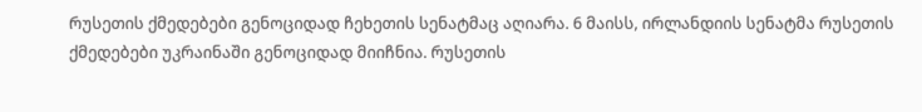რუსეთის ქმედებები გენოციდად ჩეხეთის სენატმაც აღიარა. 6 მაისს, ირლანდიის სენატმა რუსეთის ქმედებები უკრაინაში გენოციდად მიიჩნია. რუსეთის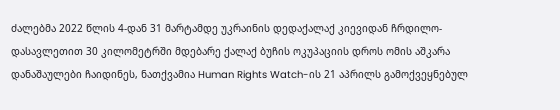ძალებმა 2022 წლის 4-დან 31 მარტამდე უკრაინის დედაქალაქ კიევიდან ჩრდილო-დასავლეთით 30 კილომეტრში მდებარე ქალაქ ბუჩის ოკუპაციის დროს ომის აშკარა დანაშაულები ჩაიდინეს, ნათქვამია Human Rights Watch-ის 21 აპრილს გამოქვეყნებულ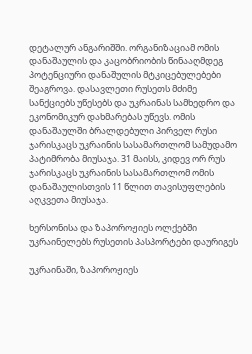დეტალურ ანგარიშში. ორგანიზაციამ ომის დანაშაულის და კაცობრიობის წინააღმდეგ პოტენციური დანაშულის მტკიცებულებები შეაგროვა. დასავლეთი რუსეთს მძიმე სანქციებს უწესებს და უკრაინას სამხედრო და ეკონომიკურ დახმარებას უწევს. ომის დანაშაულში ბრალდებული პირველ რუსი ჯარისკაცს უკრაინის სასამართლომ სამუდამო პატიმრობა მიუსაჯა. 31 მაისს, კიდევ ორ რუს ჯარისკაცს უკრაინის სასამართლომ ომის დანაშაულისთვის 11 წლით თავისუფლების აღკვეთა მიუსაჯა.

ხერსონისა და ზაპოროჟიეს ოლქებში უკრაინელებს რუსეთის პასპორტები დაურიგეს

უკრაინაში, ზაპოროჟიეს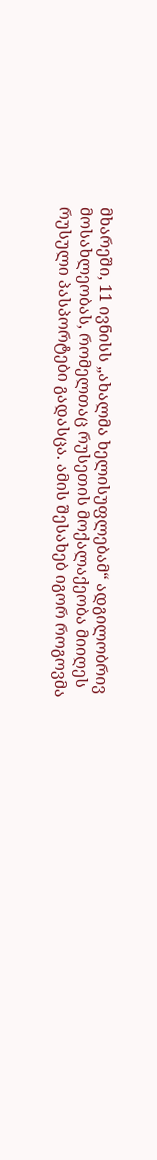მხარეში, 11 ივნისს „ახალმა ხელისუფლებამ“ ადგილობრივ მოსახლეობას, რომელთაც რუსეთის მოქალაქეობა მიიღეს რუსული პასპორტები გადასცა. ამის შესახებ იგორ როგოვმა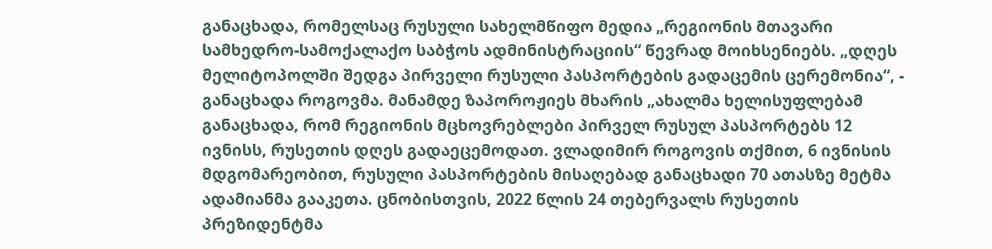განაცხადა, რომელსაც რუსული სახელმწიფო მედია „რეგიონის მთავარი სამხედრო-სამოქალაქო საბჭოს ადმინისტრაციის“ წევრად მოიხსენიებს. „დღეს მელიტოპოლში შედგა პირველი რუსული პასპორტების გადაცემის ცერემონია“, - განაცხადა როგოვმა. მანამდე ზაპოროჟიეს მხარის „ახალმა ხელისუფლებამ განაცხადა, რომ რეგიონის მცხოვრებლები პირველ რუსულ პასპორტებს 12 ივნისს, რუსეთის დღეს გადაეცემოდათ. ვლადიმირ როგოვის თქმით, 6 ივნისის მდგომარეობით, რუსული პასპორტების მისაღებად განაცხადი 70 ათასზე მეტმა ადამიანმა გააკეთა. ცნობისთვის, 2022 წლის 24 თებერვალს რუსეთის პრეზიდენტმა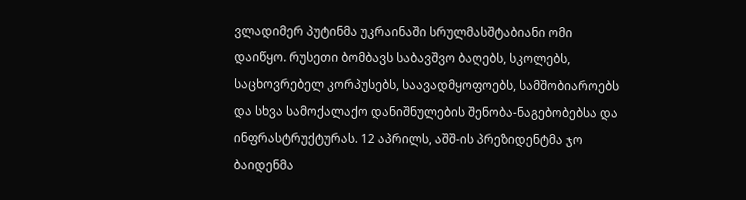ვლადიმერ პუტინმა უკრაინაში სრულმასშტაბიანი ომი დაიწყო. რუსეთი ბომბავს საბავშვო ბაღებს, სკოლებს, საცხოვრებელ კორპუსებს, საავადმყოფოებს, სამშობიაროებს და სხვა სამოქალაქო დანიშნულების შენობა-ნაგებობებსა და ინფრასტრუქტურას. 12 აპრილს, აშშ-ის პრეზიდენტმა ჯო ბაიდენმა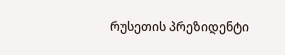რუსეთის პრეზიდენტი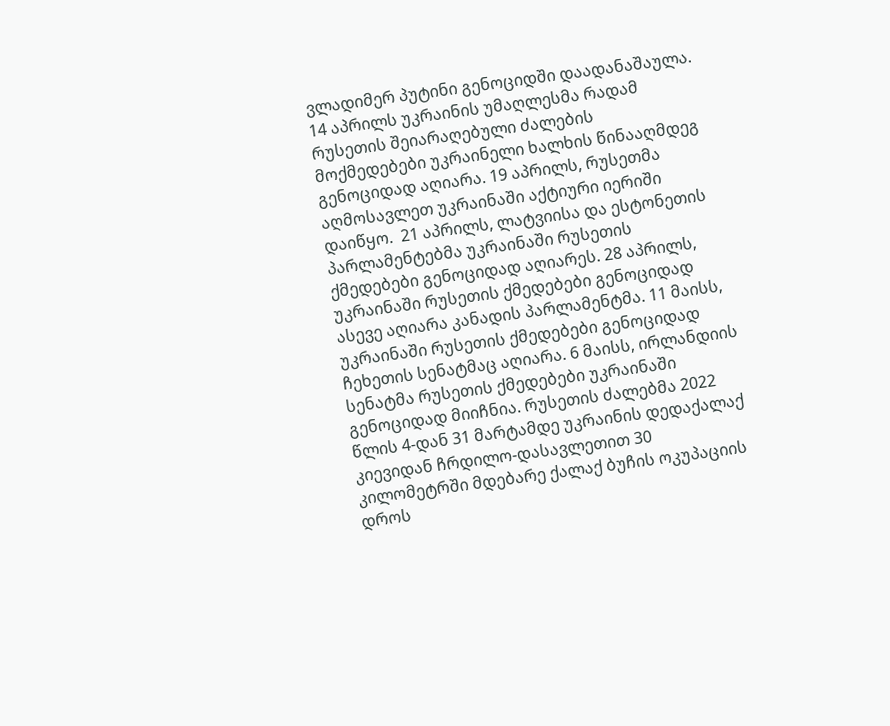ვლადიმერ პუტინი გენოციდში დაადანაშაულა. 14 აპრილს უკრაინის უმაღლესმა რადამ რუსეთის შეიარაღებული ძალების მოქმედებები უკრაინელი ხალხის წინააღმდეგ გენოციდად აღიარა. 19 აპრილს, რუსეთმა აღმოსავლეთ უკრაინაში აქტიური იერიში დაიწყო.  21 აპრილს, ლატვიისა და ესტონეთის პარლამენტებმა უკრაინაში რუსეთის ქმედებები გენოციდად აღიარეს. 28 აპრილს, უკრაინაში რუსეთის ქმედებები გენოციდად ასევე აღიარა კანადის პარლამენტმა. 11 მაისს, უკრაინაში რუსეთის ქმედებები გენოციდად ჩეხეთის სენატმაც აღიარა. 6 მაისს, ირლანდიის სენატმა რუსეთის ქმედებები უკრაინაში გენოციდად მიიჩნია. რუსეთის ძალებმა 2022 წლის 4-დან 31 მარტამდე უკრაინის დედაქალაქ კიევიდან ჩრდილო-დასავლეთით 30 კილომეტრში მდებარე ქალაქ ბუჩის ოკუპაციის დროს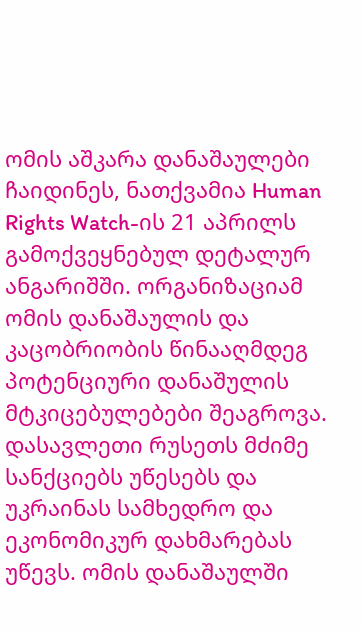ომის აშკარა დანაშაულები ჩაიდინეს, ნათქვამია Human Rights Watch-ის 21 აპრილს გამოქვეყნებულ დეტალურ ანგარიშში. ორგანიზაციამ ომის დანაშაულის და კაცობრიობის წინააღმდეგ პოტენციური დანაშულის მტკიცებულებები შეაგროვა. დასავლეთი რუსეთს მძიმე სანქციებს უწესებს და უკრაინას სამხედრო და ეკონომიკურ დახმარებას უწევს. ომის დანაშაულში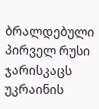ბრალდებული პირველ რუსი ჯარისკაცს უკრაინის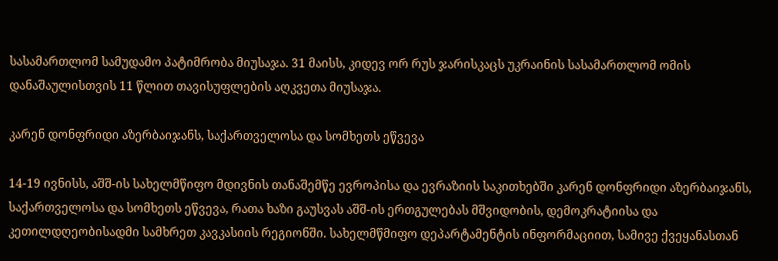სასამართლომ სამუდამო პატიმრობა მიუსაჯა. 31 მაისს, კიდევ ორ რუს ჯარისკაცს უკრაინის სასამართლომ ომის დანაშაულისთვის 11 წლით თავისუფლების აღკვეთა მიუსაჯა.

კარენ დონფრიდი აზერბაიჯანს, საქართველოსა და სომხეთს ეწვევა

14-19 ივნისს, აშშ-ის სახელმწიფო მდივნის თანაშემწე ევროპისა და ევრაზიის საკითხებში კარენ დონფრიდი აზერბაიჯანს, საქართველოსა და სომხეთს ეწვევა, რათა ხაზი გაუსვას აშშ-ის ერთგულებას მშვიდობის, დემოკრატიისა და კეთილდღეობისადმი სამხრეთ კავკასიის რეგიონში. სახელმწმიფო დეპარტამენტის ინფორმაციით, სამივე ქვეყანასთან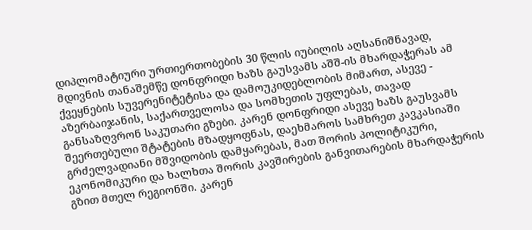დიპლომატიური ურთიერთობების 30 წლის იუბილის აღსანიშნავად, მდივნის თანაშემწე დონფრიდი ხაზს გაუსვამს აშშ-ის მხარდაჭერას ამ ქვეყნების სუვერენიტეტისა და დამოუკიდებლობის მიმართ, ასევე - აზერბაიჯანის, საქართველოსა და სომხეთის უფლებას, თავად განსაზღვრონ საკუთარი გზები. კარენ დონფრიდი ასევე ხაზს გაუსვამს შეერთებული შტატების მზადყოფნას, დაეხმაროს სამხრეთ კავკასიაში გრძელვადიანი მშვიდობის დამყარებას, მათ შორის პოლიტიკური, ეკონომიკური და ხალხთა შორის კავშირების განვითარების მხარდაჭერის გზით მთელ რეგიონში. კარენ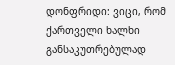დონფრიდი: ვიცი, რომ ქართველი ხალხი განსაკუთრებულად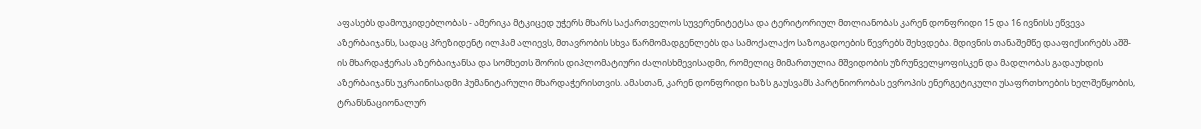აფასებს დამოუკიდებლობას - ამერიკა მტკიცედ უჭერს მხარს საქართველოს სუვერენიტეტსა და ტერიტორიულ მთლიანობას კარენ დონფრიდი 15 და 16 ივნისს ეწვევა აზერბაიჯანს, სადაც პრეზიდენტ ილჰამ ალიევს, მთავრობის სხვა წარმომადგენლებს და სამოქალაქო საზოგადოების წევრებს შეხვდება. მდივნის თანაშემწე დააფიქსირებს აშშ-ის მხარდაჭერას აზერბაიჯანსა და სომხეთს შორის დიპლომატიური ძალისხმევისადმი, რომელიც მიმართულია მშვიდობის უზრუნველყოფისკენ და მადლობას გადაუხდის აზერბაიჯანს უკრაინისადმი ჰუმანიტარული მხარდაჭერისთვის. ამასთან, კარენ დონფრიდი ხაზს გაუსვამს პარტნიორობას ევროპის ენერგეტიკული უსაფრთხოების ხელშეწყობის, ტრანსნაციონალურ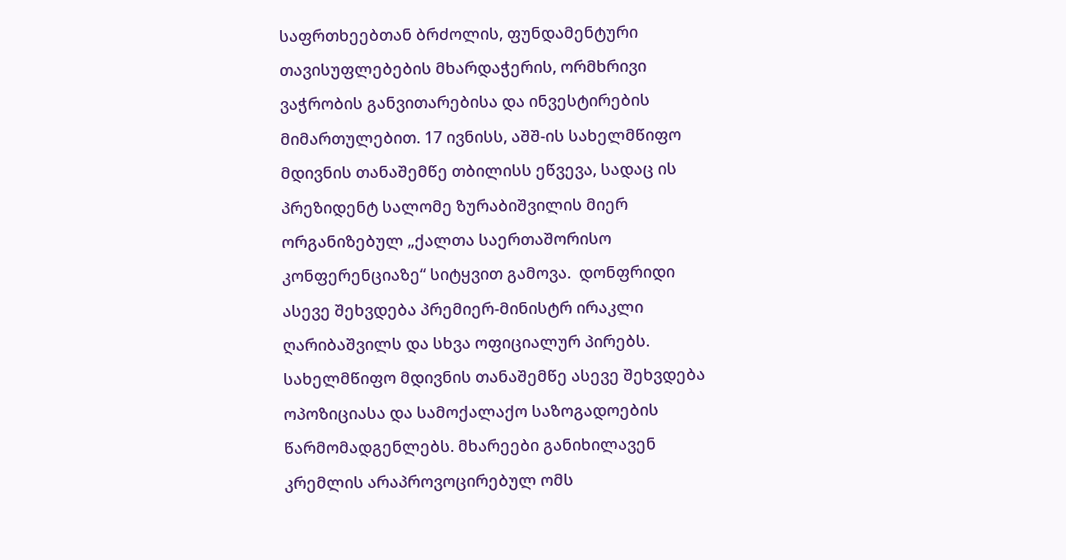საფრთხეებთან ბრძოლის, ფუნდამენტური თავისუფლებების მხარდაჭერის, ორმხრივი ვაჭრობის განვითარებისა და ინვესტირების მიმართულებით. 17 ივნისს, აშშ-ის სახელმწიფო მდივნის თანაშემწე თბილისს ეწვევა, სადაც ის პრეზიდენტ სალომე ზურაბიშვილის მიერ ორგანიზებულ „ქალთა საერთაშორისო კონფერენციაზე“ სიტყვით გამოვა.  დონფრიდი ასევე შეხვდება პრემიერ-მინისტრ ირაკლი ღარიბაშვილს და სხვა ოფიციალურ პირებს. სახელმწიფო მდივნის თანაშემწე ასევე შეხვდება ოპოზიციასა და სამოქალაქო საზოგადოების წარმომადგენლებს. მხარეები განიხილავენ კრემლის არაპროვოცირებულ ომს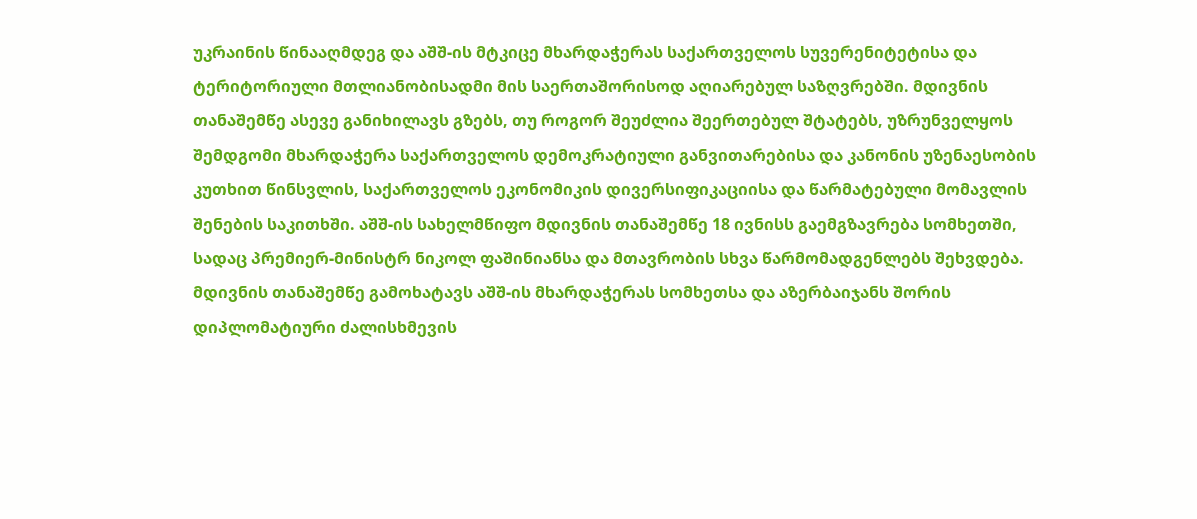უკრაინის წინააღმდეგ და აშშ-ის მტკიცე მხარდაჭერას საქართველოს სუვერენიტეტისა და ტერიტორიული მთლიანობისადმი მის საერთაშორისოდ აღიარებულ საზღვრებში. მდივნის თანაშემწე ასევე განიხილავს გზებს, თუ როგორ შეუძლია შეერთებულ შტატებს, უზრუნველყოს შემდგომი მხარდაჭერა საქართველოს დემოკრატიული განვითარებისა და კანონის უზენაესობის კუთხით წინსვლის, საქართველოს ეკონომიკის დივერსიფიკაციისა და წარმატებული მომავლის შენების საკითხში. აშშ-ის სახელმწიფო მდივნის თანაშემწე 18 ივნისს გაემგზავრება სომხეთში, სადაც პრემიერ-მინისტრ ნიკოლ ფაშინიანსა და მთავრობის სხვა წარმომადგენლებს შეხვდება. მდივნის თანაშემწე გამოხატავს აშშ-ის მხარდაჭერას სომხეთსა და აზერბაიჯანს შორის დიპლომატიური ძალისხმევის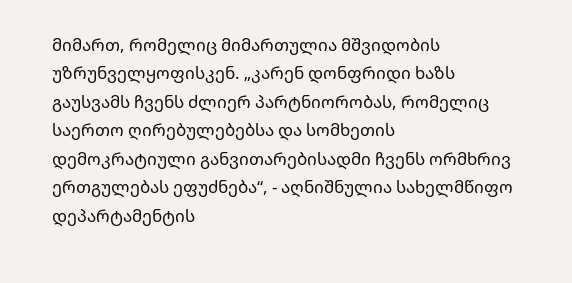მიმართ, რომელიც მიმართულია მშვიდობის უზრუნველყოფისკენ. „კარენ დონფრიდი ხაზს გაუსვამს ჩვენს ძლიერ პარტნიორობას, რომელიც საერთო ღირებულებებსა და სომხეთის დემოკრატიული განვითარებისადმი ჩვენს ორმხრივ ერთგულებას ეფუძნება“, - აღნიშნულია სახელმწიფო დეპარტამენტის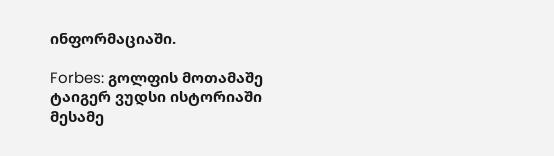ინფორმაციაში.

Forbes: გოლფის მოთამაშე ტაიგერ ვუდსი ისტორიაში მესამე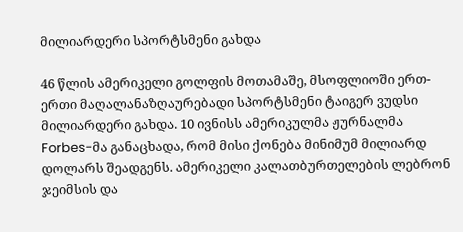მილიარდერი სპორტსმენი გახდა

46 წლის ამერიკელი გოლფის მოთამაშე, მსოფლიოში ერთ-ერთი მაღალანაზღაურებადი სპორტსმენი ტაიგერ ვუდსი მილიარდერი გახდა. 10 ივნისს ამერიკულმა ჟურნალმა Forbes-მა განაცხადა, რომ მისი ქონება მინიმუმ მილიარდ დოლარს შეადგენს. ამერიკელი კალათბურთელების ლებრონ ჯეიმსის და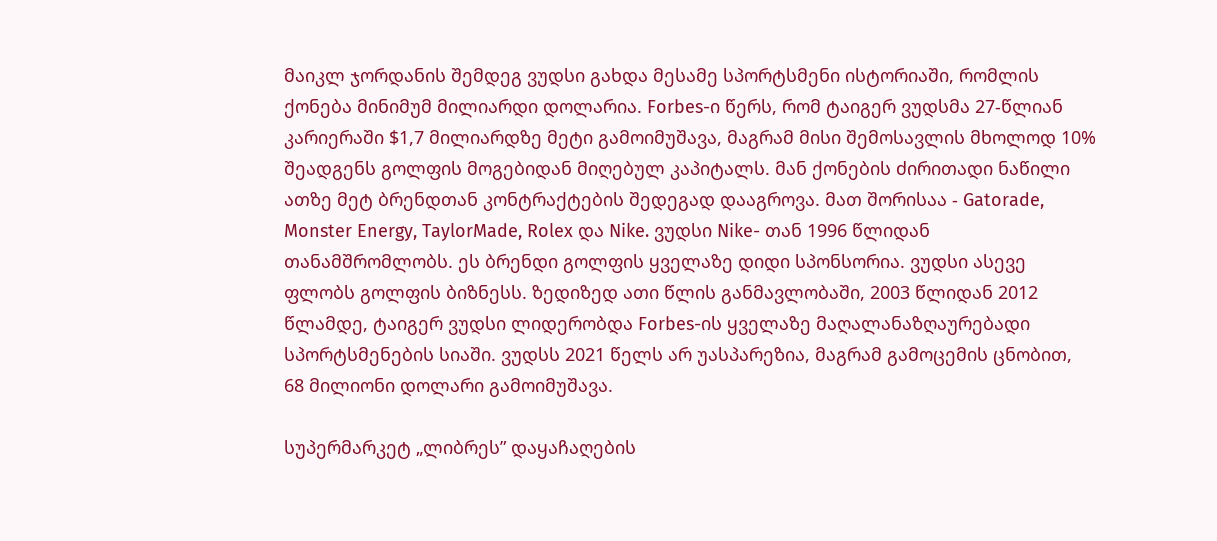მაიკლ ჯორდანის შემდეგ ვუდსი გახდა მესამე სპორტსმენი ისტორიაში, რომლის ქონება მინიმუმ მილიარდი დოლარია. Forbes-ი წერს, რომ ტაიგერ ვუდსმა 27-წლიან კარიერაში $1,7 მილიარდზე მეტი გამოიმუშავა, მაგრამ მისი შემოსავლის მხოლოდ 10% შეადგენს გოლფის მოგებიდან მიღებულ კაპიტალს. მან ქონების ძირითადი ნაწილი ათზე მეტ ბრენდთან კონტრაქტების შედეგად დააგროვა. მათ შორისაა - Gatorade, Monster Energy, TaylorMade, Rolex და Nike. ვუდსი Nike- თან 1996 წლიდან თანამშრომლობს. ეს ბრენდი გოლფის ყველაზე დიდი სპონსორია. ვუდსი ასევე ფლობს გოლფის ბიზნესს. ზედიზედ ათი წლის განმავლობაში, 2003 წლიდან 2012 წლამდე, ტაიგერ ვუდსი ლიდერობდა Forbes-ის ყველაზე მაღალანაზღაურებადი სპორტსმენების სიაში. ვუდსს 2021 წელს არ უასპარეზია, მაგრამ გამოცემის ცნობით, 68 მილიონი დოლარი გამოიმუშავა.

სუპერმარკეტ „ლიბრეს” დაყაჩაღების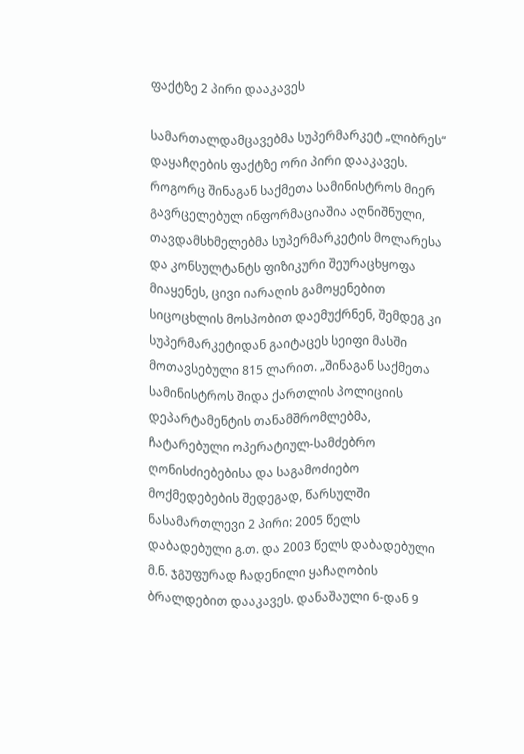ფაქტზე 2 პირი დააკავეს

სამართალდამცავებმა სუპერმარკეტ „ლიბრეს“ დაყაჩღების ფაქტზე ორი პირი დააკავეს. როგორც შინაგან საქმეთა სამინისტროს მიერ გავრცელებულ ინფორმაციაშია აღნიშნული, თავდამსხმელებმა სუპერმარკეტის მოლარესა და კონსულტანტს ფიზიკური შეურაცხყოფა მიაყენეს, ცივი იარაღის გამოყენებით სიცოცხლის მოსპობით დაემუქრნენ, შემდეგ კი სუპერმარკეტიდან გაიტაცეს სეიფი მასში მოთავსებული 815 ლარით. „შინაგან საქმეთა სამინისტროს შიდა ქართლის პოლიციის დეპარტამენტის თანამშრომლებმა, ჩატარებული ოპერატიულ-სამძებრო ღონისძიებებისა და საგამოძიებო მოქმედებების შედეგად, წარსულში ნასამართლევი 2 პირი: 2005 წელს დაბადებული გ.თ. და 2003 წელს დაბადებული მ.ნ. ჯგუფურად ჩადენილი ყაჩაღობის ბრალდებით დააკავეს. დანაშაული 6-დან 9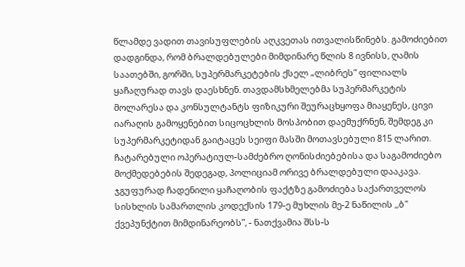წლამდე ვადით თავისუფლების აღკვეთას ითვალისწინებს. გამოძიებით დადგინდა, რომ ბრალდებულები მიმდინარე წლის 8 ივნისს, ღამის საათებში, გორში, სუპერმარკეტების ქსელ „ლიბრეს“ ფილიალს ყაჩაღურად თავს დაესხნენ. თავდამსხმელებმა სუპერმარკეტის მოლარესა და კონსულტანტს ფიზიკური შეურაცხყოფა მიაყენეს, ცივი იარაღის გამოყენებით სიცოცხლის მოსპობით დაემუქრნენ, შემდეგ კი სუპერმარკეტიდან გაიტაცეს სეიფი მასში მოთავსებული 815 ლარით. ჩატარებული ოპერატიულ-სამძებრო ღონისძიებებისა და საგამოძიებო მოქმედებების შედეგად, პოლიციამ ორივე ბრალდებული დააკავა. ჯგუფურად ჩადენილი ყაჩაღობის ფაქტზე გამოძიება საქართველოს სისხლის სამართლის კოდექსის 179-ე მუხლის მე-2 ნაწილის ,,ბ" ქვეპუნქტით მიმდინარეობს”, - ნათქვამია შსს-ს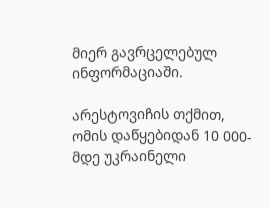მიერ გავრცელებულ ინფორმაციაში.

არესტოვიჩის თქმით, ომის დაწყებიდან 10 000-მდე უკრაინელი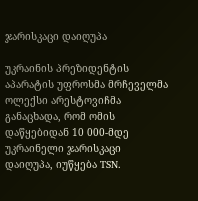ჯარისკაცი დაიღუპა

უკრაინის პრეზიდენტის აპარატის უფროსმა მრჩეველმა ოლექსი არესტოვიჩმა განაცხადა, რომ ომის დაწყებიდან 10 000-მდე უკრაინელი ჯარისკაცი დაიღუპა, იუწყება TSN.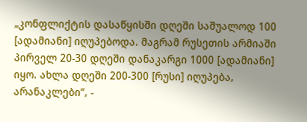„კონფლიქტის დასაწყისში დღეში საშუალოდ 100 [ადამიანი] იღუპებოდა. მაგრამ რუსეთის არმიაში პირველ 20-30 დღეში დანაკარგი 1000 [ადამიანი] იყო. ახლა დღეში 200-300 [რუსი] იღუპება, არანაკლები“, -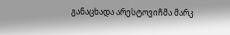განაცხადა არესტოვიჩმა მარკ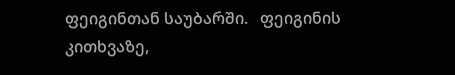ფეიგინთან საუბარში.   ფეიგინის კითხვაზე,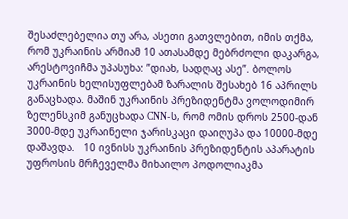შესაძლებელია თუ არა, ასეთი გათვლებით, იმის თქმა, რომ უკრაინის არმიამ 10 ათასამდე მებრძოლი დაკარგა, არესტოვიჩმა უპასუხა: ”დიახ, სადღაც ასე”. ბოლოს უკრაინის ხელისუფლებამ ზარალის შესახებ 16 აპრილს განაცხადა. მაშინ უკრაინის პრეზიდენტმა ვოლოდიმირ ზელენსკიმ განუცხადა CNN-ს, რომ ომის დროს 2500-დან 3000-მდე უკრაინელი ჯარისკაცი დაიღუპა და 10000-მდე დაშავდა.   10 ივნისს უკრაინის პრეზიდენტის აპარატის უფროსის მრჩეველმა მიხაილო პოდოლიაკმა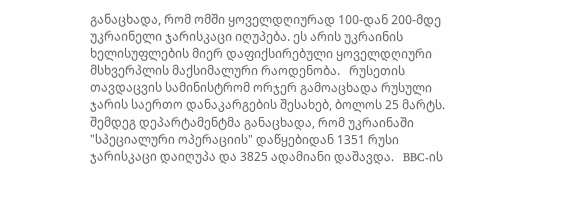განაცხადა, რომ ომში ყოველდღიურად 100-დან 200-მდე უკრაინელი ჯარისკაცი იღუპება. ეს არის უკრაინის ხელისუფლების მიერ დაფიქსირებული ყოველდღიური მსხვერპლის მაქსიმალური რაოდენობა.   რუსეთის თავდაცვის სამინისტრომ ორჯერ გამოაცხადა რუსული ჯარის საერთო დანაკარგების შესახებ, ბოლოს 25 მარტს. შემდეგ დეპარტამენტმა განაცხადა, რომ უკრაინაში "სპეციალური ოპერაციის" დაწყებიდან 1351 რუსი ჯარისკაცი დაიღუპა და 3825 ადამიანი დაშავდა.   BBC-ის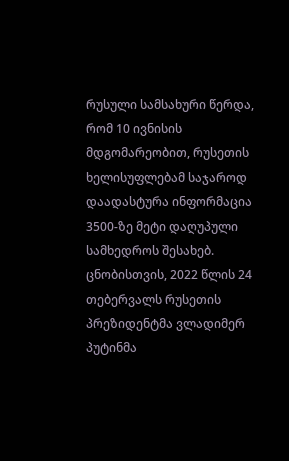რუსული სამსახური წერდა, რომ 10 ივნისის მდგომარეობით, რუსეთის ხელისუფლებამ საჯაროდ დაადასტურა ინფორმაცია 3500-ზე მეტი დაღუპული სამხედროს შესახებ. ცნობისთვის, 2022 წლის 24 თებერვალს რუსეთის პრეზიდენტმა ვლადიმერ პუტინმა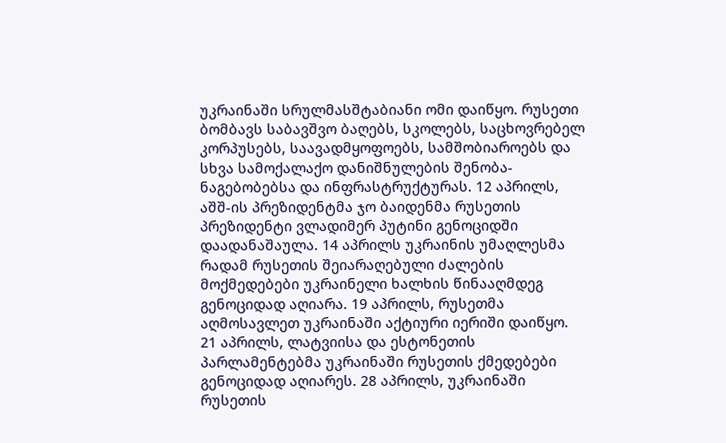უკრაინაში სრულმასშტაბიანი ომი დაიწყო. რუსეთი ბომბავს საბავშვო ბაღებს, სკოლებს, საცხოვრებელ კორპუსებს, საავადმყოფოებს, სამშობიაროებს და სხვა სამოქალაქო დანიშნულების შენობა-ნაგებობებსა და ინფრასტრუქტურას. 12 აპრილს, აშშ-ის პრეზიდენტმა ჯო ბაიდენმა რუსეთის პრეზიდენტი ვლადიმერ პუტინი გენოციდში დაადანაშაულა. 14 აპრილს უკრაინის უმაღლესმა რადამ რუსეთის შეიარაღებული ძალების მოქმედებები უკრაინელი ხალხის წინააღმდეგ გენოციდად აღიარა. 19 აპრილს, რუსეთმა აღმოსავლეთ უკრაინაში აქტიური იერიში დაიწყო.  21 აპრილს, ლატვიისა და ესტონეთის პარლამენტებმა უკრაინაში რუსეთის ქმედებები გენოციდად აღიარეს. 28 აპრილს, უკრაინაში რუსეთის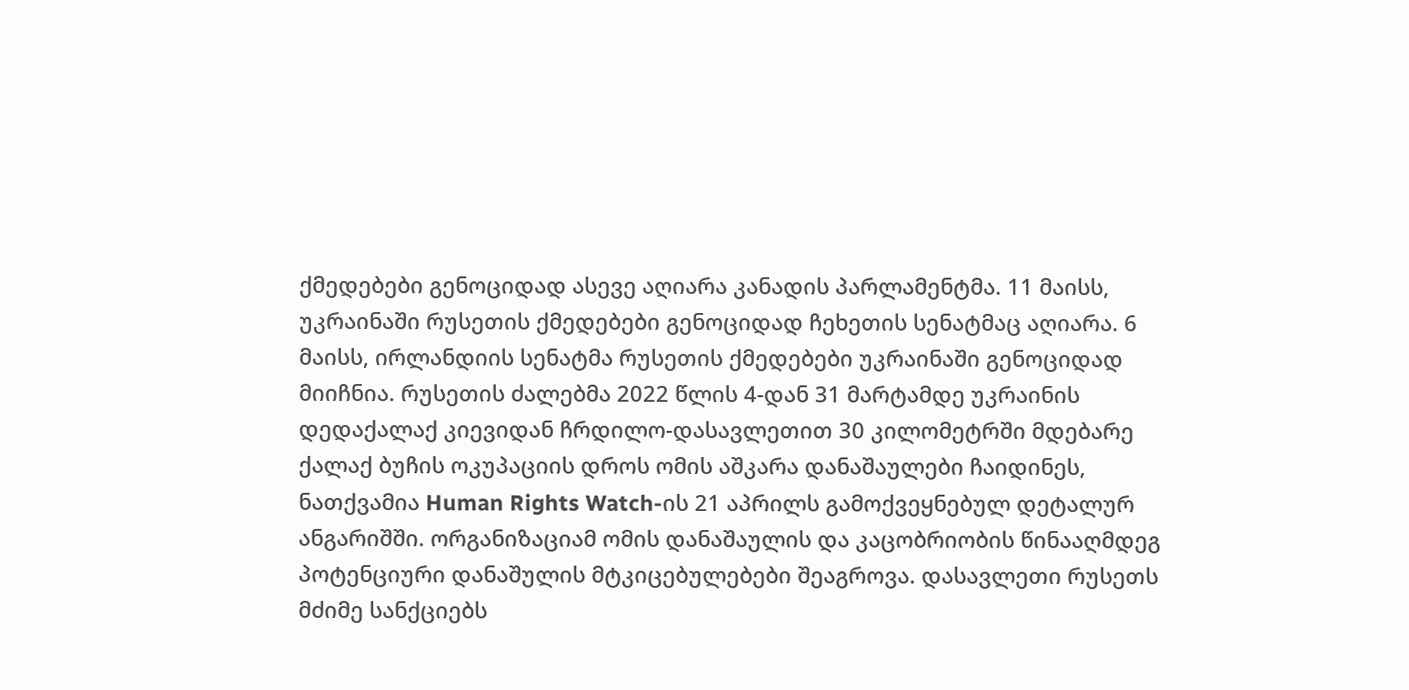ქმედებები გენოციდად ასევე აღიარა კანადის პარლამენტმა. 11 მაისს, უკრაინაში რუსეთის ქმედებები გენოციდად ჩეხეთის სენატმაც აღიარა. 6 მაისს, ირლანდიის სენატმა რუსეთის ქმედებები უკრაინაში გენოციდად მიიჩნია. რუსეთის ძალებმა 2022 წლის 4-დან 31 მარტამდე უკრაინის დედაქალაქ კიევიდან ჩრდილო-დასავლეთით 30 კილომეტრში მდებარე ქალაქ ბუჩის ოკუპაციის დროს ომის აშკარა დანაშაულები ჩაიდინეს, ნათქვამია Human Rights Watch-ის 21 აპრილს გამოქვეყნებულ დეტალურ ანგარიშში. ორგანიზაციამ ომის დანაშაულის და კაცობრიობის წინააღმდეგ პოტენციური დანაშულის მტკიცებულებები შეაგროვა. დასავლეთი რუსეთს მძიმე სანქციებს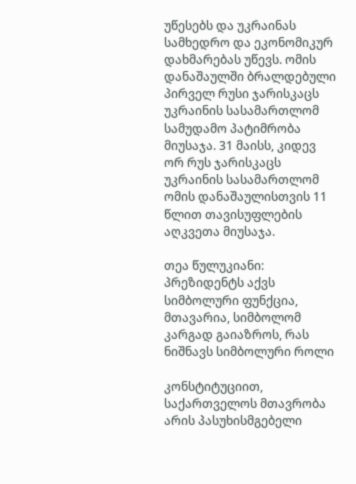უწესებს და უკრაინას სამხედრო და ეკონომიკურ დახმარებას უწევს. ომის დანაშაულში ბრალდებული პირველ რუსი ჯარისკაცს უკრაინის სასამართლომ სამუდამო პატიმრობა მიუსაჯა. 31 მაისს, კიდევ ორ რუს ჯარისკაცს უკრაინის სასამართლომ ომის დანაშაულისთვის 11 წლით თავისუფლების აღკვეთა მიუსაჯა.

თეა წულუკიანი: პრეზიდენტს აქვს სიმბოლური ფუნქცია, მთავარია, სიმბოლომ კარგად გაიაზროს, რას ნიშნავს სიმბოლური როლი

კონსტიტუციით, საქართველოს მთავრობა არის პასუხისმგებელი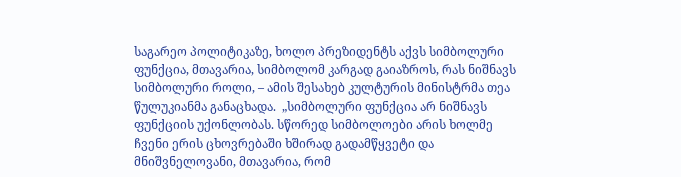საგარეო პოლიტიკაზე, ხოლო პრეზიდენტს აქვს სიმბოლური ფუნქცია, მთავარია, სიმბოლომ კარგად გაიაზროს, რას ნიშნავს სიმბოლური როლი, – ამის შესახებ კულტურის მინისტრმა თეა წულუკიანმა განაცხადა.  „სიმბოლური ფუნქცია არ ნიშნავს ფუნქციის უქონლობას. სწორედ სიმბოლოები არის ხოლმე ჩვენი ერის ცხოვრებაში ხშირად გადამწყვეტი და მნიშვნელოვანი, მთავარია, რომ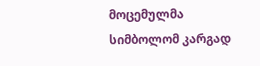მოცემულმა სიმბოლომ კარგად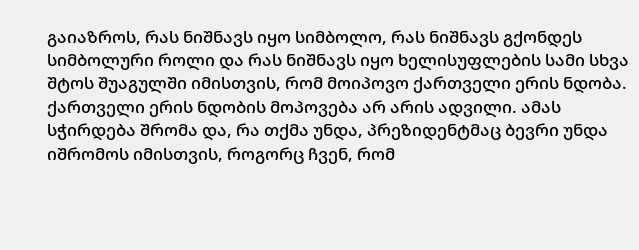გაიაზროს, რას ნიშნავს იყო სიმბოლო, რას ნიშნავს გქონდეს სიმბოლური როლი და რას ნიშნავს იყო ხელისუფლების სამი სხვა შტოს შუაგულში იმისთვის, რომ მოიპოვო ქართველი ერის ნდობა. ქართველი ერის ნდობის მოპოვება არ არის ადვილი. ამას სჭირდება შრომა და, რა თქმა უნდა, პრეზიდენტმაც ბევრი უნდა იშრომოს იმისთვის, როგორც ჩვენ, რომ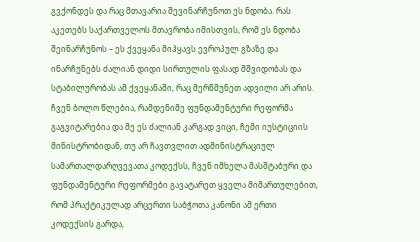გვქონდეს და რაც მთავარია შევინარჩუნოთ ეს ნდობა. რას აკეთებს საქართველოს მთავრობა იმისთვის, რომ ეს ნდობა შეინარჩუნოს – ეს ქვეყანა მიჰყავს ევროპულ გზაზე და ინარჩუნებს ძალიან დიდი სირთულის ფასად მშვიდობას და სტაბილურობას ამ ქვეყანაში, რაც მერწმუნეთ ადვილი არ არის. ჩვენ ბოლო წლებია, რამდენიმე ფუნდამენტური რეფორმა გაგვიტარებია და მე ეს ძალიან კარგად ვიცი, ჩემი იუსტიციის მინისტრობიდან, თუ არ ჩავთვლით ადმინისტრაციულ სამართალდარღვევათა კოდექსს, ჩვენ იმხელა მასშტაბური და ფუნდამენტური რეფორმები გავატარეთ ყველა მიმართულებით, რომ პრაქტიკულად არცერთი საბჭოთა კანონი ამ ერთი კოდექსის გარდა,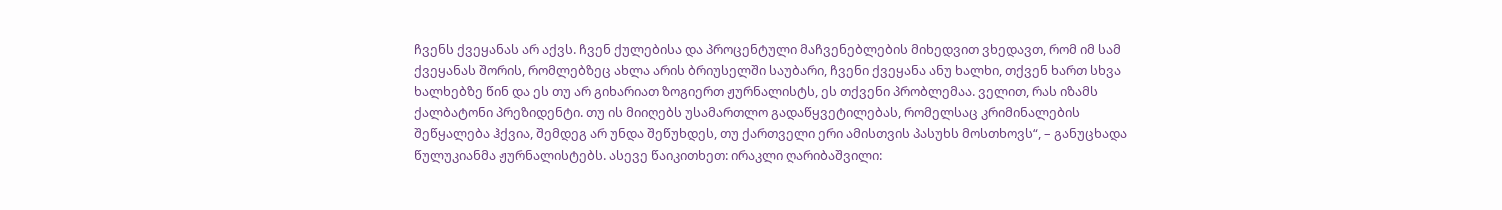ჩვენს ქვეყანას არ აქვს. ჩვენ ქულებისა და პროცენტული მაჩვენებლების მიხედვით ვხედავთ, რომ იმ სამ ქვეყანას შორის, რომლებზეც ახლა არის ბრიუსელში საუბარი, ჩვენი ქვეყანა ანუ ხალხი, თქვენ ხართ სხვა ხალხებზე წინ და ეს თუ არ გიხარიათ ზოგიერთ ჟურნალისტს, ეს თქვენი პრობლემაა. ველით, რას იზამს ქალბატონი პრეზიდენტი. თუ ის მიიღებს უსამართლო გადაწყვეტილებას, რომელსაც კრიმინალების შეწყალება ჰქვია, შემდეგ არ უნდა შეწუხდეს, თუ ქართველი ერი ამისთვის პასუხს მოსთხოვს“, – განუცხადა წულუკიანმა ჟურნალისტებს. ასევე წაიკითხეთ: ირაკლი ღარიბაშვილი: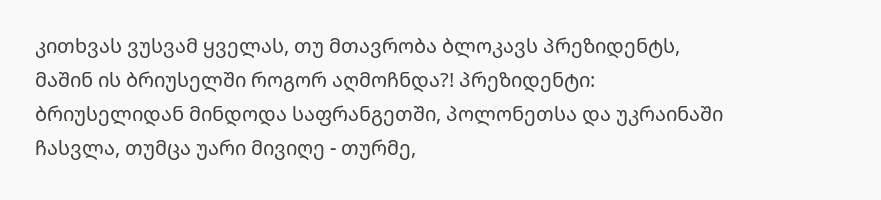კითხვას ვუსვამ ყველას, თუ მთავრობა ბლოკავს პრეზიდენტს, მაშინ ის ბრიუსელში როგორ აღმოჩნდა?! პრეზიდენტი: ბრიუსელიდან მინდოდა საფრანგეთში, პოლონეთსა და უკრაინაში ჩასვლა, თუმცა უარი მივიღე - თურმე,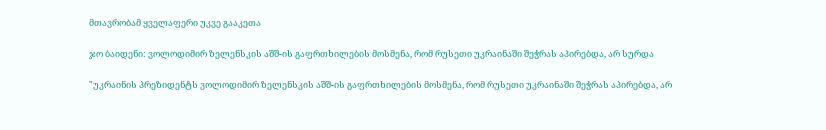მთავრობამ ყველაფერი უკვე გააკეთა

ჯო ბაიდენი: ვოლოდიმირ ზელენსკის აშშ-ის გაფრთხილების მოსმენა, რომ რუსეთი უკრაინაში შეჭრას აპირებდა, არ სურდა

"უკრაინის პრეზიდენტს ვოლოდიმირ ზელენსკის აშშ-ის გაფრთხილების მოსმენა, რომ რუსეთი უკრაინაში შეჭრას აპირებდა, არ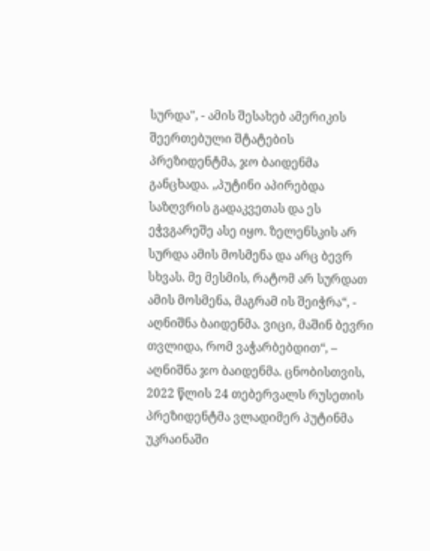სურდა", - ამის შესახებ ამერიკის შეერთებული შტატების პრეზიდენტმა, ჯო ბაიდენმა განცხადა. „პუტინი აპირებდა საზღვრის გადაკვეთას და ეს ეჭვგარეშე ასე იყო. ზელენსკის არ სურდა ამის მოსმენა და არც ბევრ სხვას. მე მესმის, რატომ არ სურდათ ამის მოსმენა, მაგრამ ის შეიჭრა“, - აღნიშნა ბაიდენმა. ვიცი, მაშინ ბევრი თვლიდა, რომ ვაჭარბებდით“, – აღნიშნა ჯო ბაიდენმა. ცნობისთვის, 2022 წლის 24 თებერვალს რუსეთის პრეზიდენტმა ვლადიმერ პუტინმა უკრაინაში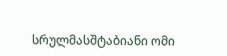სრულმასშტაბიანი ომი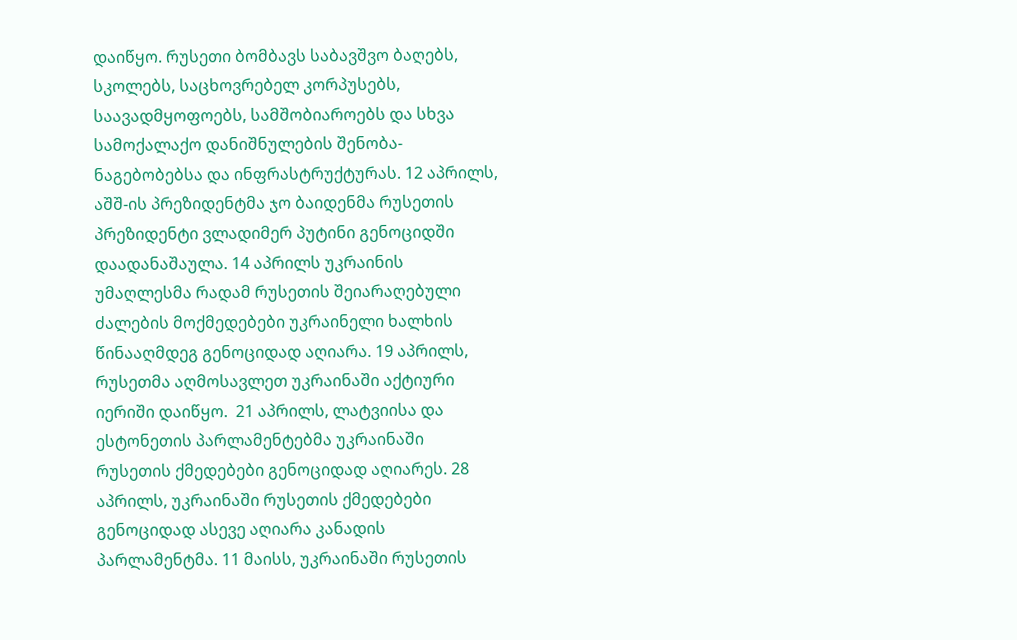დაიწყო. რუსეთი ბომბავს საბავშვო ბაღებს, სკოლებს, საცხოვრებელ კორპუსებს, საავადმყოფოებს, სამშობიაროებს და სხვა სამოქალაქო დანიშნულების შენობა-ნაგებობებსა და ინფრასტრუქტურას. 12 აპრილს, აშშ-ის პრეზიდენტმა ჯო ბაიდენმა რუსეთის პრეზიდენტი ვლადიმერ პუტინი გენოციდში დაადანაშაულა. 14 აპრილს უკრაინის უმაღლესმა რადამ რუსეთის შეიარაღებული ძალების მოქმედებები უკრაინელი ხალხის წინააღმდეგ გენოციდად აღიარა. 19 აპრილს, რუსეთმა აღმოსავლეთ უკრაინაში აქტიური იერიში დაიწყო.  21 აპრილს, ლატვიისა და ესტონეთის პარლამენტებმა უკრაინაში რუსეთის ქმედებები გენოციდად აღიარეს. 28 აპრილს, უკრაინაში რუსეთის ქმედებები გენოციდად ასევე აღიარა კანადის პარლამენტმა. 11 მაისს, უკრაინაში რუსეთის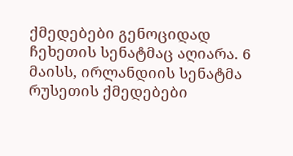ქმედებები გენოციდად ჩეხეთის სენატმაც აღიარა. 6 მაისს, ირლანდიის სენატმა რუსეთის ქმედებები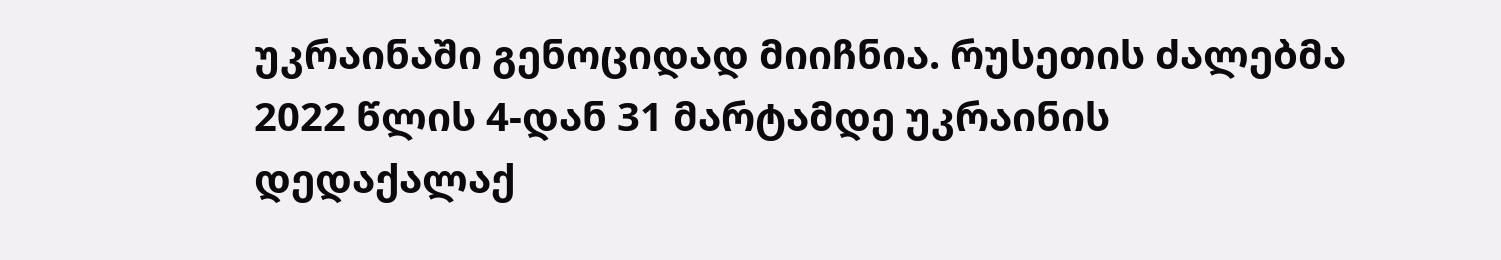უკრაინაში გენოციდად მიიჩნია. რუსეთის ძალებმა 2022 წლის 4-დან 31 მარტამდე უკრაინის დედაქალაქ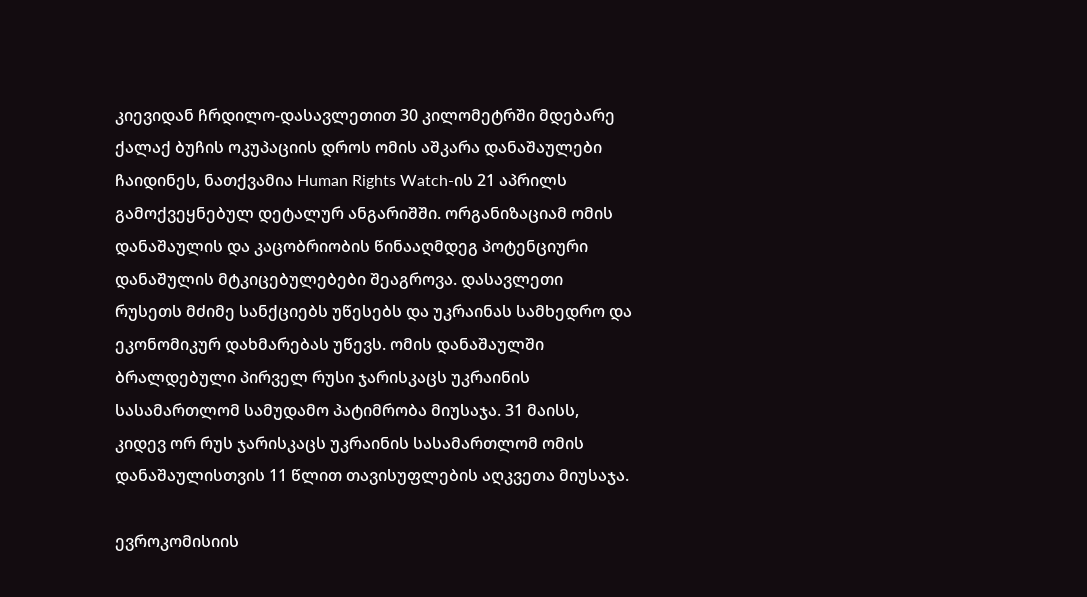კიევიდან ჩრდილო-დასავლეთით 30 კილომეტრში მდებარე ქალაქ ბუჩის ოკუპაციის დროს ომის აშკარა დანაშაულები ჩაიდინეს, ნათქვამია Human Rights Watch-ის 21 აპრილს გამოქვეყნებულ დეტალურ ანგარიშში. ორგანიზაციამ ომის დანაშაულის და კაცობრიობის წინააღმდეგ პოტენციური დანაშულის მტკიცებულებები შეაგროვა. დასავლეთი რუსეთს მძიმე სანქციებს უწესებს და უკრაინას სამხედრო და ეკონომიკურ დახმარებას უწევს. ომის დანაშაულში ბრალდებული პირველ რუსი ჯარისკაცს უკრაინის სასამართლომ სამუდამო პატიმრობა მიუსაჯა. 31 მაისს, კიდევ ორ რუს ჯარისკაცს უკრაინის სასამართლომ ომის დანაშაულისთვის 11 წლით თავისუფლების აღკვეთა მიუსაჯა.

ევროკომისიის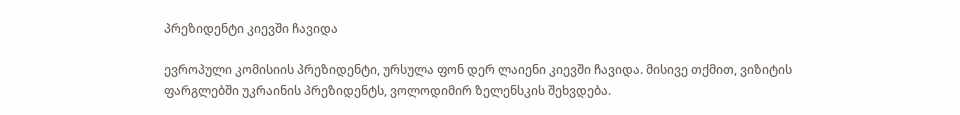პრეზიდენტი კიევში ჩავიდა

ევროპული კომისიის პრეზიდენტი, ურსულა ფონ დერ ლაიენი კიევში ჩავიდა. მისივე თქმით, ვიზიტის ფარგლებში უკრაინის პრეზიდენტს, ვოლოდიმირ ზელენსკის შეხვდება.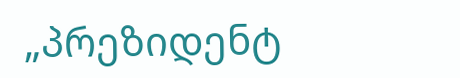„პრეზიდენტ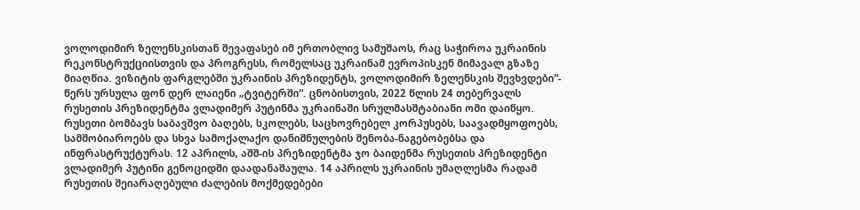ვოლოდიმირ ზელენსკისთან შევაფასებ იმ ერთობლივ სამუშაოს, რაც საჭიროა უკრაინის რეკონსტრუქციისთვის და პროგრესს, რომელსაც უკრაინამ ევროპისკენ მიმავალ გზაზე მიაღწია. ვიზიტის ფარგლებში უკრაინის პრეზიდენტს, ვოლოდიმირ ზელენსკის შევხვდები“- წერს ურსულა ფონ დერ ლაიენი „ტვიტერში“. ცნობისთვის, 2022 წლის 24 თებერვალს რუსეთის პრეზიდენტმა ვლადიმერ პუტინმა უკრაინაში სრულმასშტაბიანი ომი დაიწყო. რუსეთი ბომბავს საბავშვო ბაღებს, სკოლებს, საცხოვრებელ კორპუსებს, საავადმყოფოებს, სამშობიაროებს და სხვა სამოქალაქო დანიშნულების შენობა-ნაგებობებსა და ინფრასტრუქტურას. 12 აპრილს, აშშ-ის პრეზიდენტმა ჯო ბაიდენმა რუსეთის პრეზიდენტი ვლადიმერ პუტინი გენოციდში დაადანაშაულა. 14 აპრილს უკრაინის უმაღლესმა რადამ რუსეთის შეიარაღებული ძალების მოქმედებები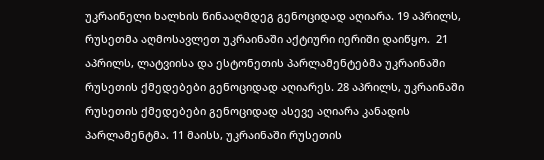უკრაინელი ხალხის წინააღმდეგ გენოციდად აღიარა. 19 აპრილს, რუსეთმა აღმოსავლეთ უკრაინაში აქტიური იერიში დაიწყო.  21 აპრილს, ლატვიისა და ესტონეთის პარლამენტებმა უკრაინაში რუსეთის ქმედებები გენოციდად აღიარეს. 28 აპრილს, უკრაინაში რუსეთის ქმედებები გენოციდად ასევე აღიარა კანადის პარლამენტმა. 11 მაისს, უკრაინაში რუსეთის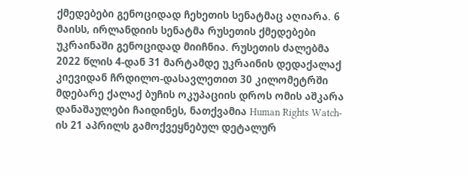ქმედებები გენოციდად ჩეხეთის სენატმაც აღიარა. 6 მაისს, ირლანდიის სენატმა რუსეთის ქმედებები უკრაინაში გენოციდად მიიჩნია. რუსეთის ძალებმა 2022 წლის 4-დან 31 მარტამდე უკრაინის დედაქალაქ კიევიდან ჩრდილო-დასავლეთით 30 კილომეტრში მდებარე ქალაქ ბუჩის ოკუპაციის დროს ომის აშკარა დანაშაულები ჩაიდინეს, ნათქვამია Human Rights Watch-ის 21 აპრილს გამოქვეყნებულ დეტალურ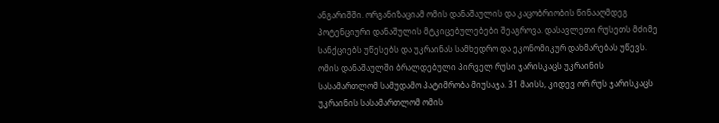ანგარიშში. ორგანიზაციამ ომის დანაშაულის და კაცობრიობის წინააღმდეგ პოტენციური დანაშულის მტკიცებულებები შეაგროვა. დასავლეთი რუსეთს მძიმე სანქციებს უწესებს და უკრაინას სამხედრო და ეკონომიკურ დახმარებას უწევს. ომის დანაშაულში ბრალდებული პირველ რუსი ჯარისკაცს უკრაინის სასამართლომ სამუდამო პატიმრობა მიუსაჯა. 31 მაისს, კიდევ ორ რუს ჯარისკაცს უკრაინის სასამართლომ ომის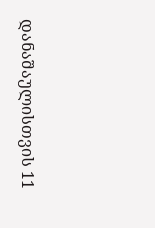დანაშაულისთვის 11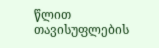წლით თავისუფლების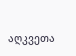აღკვეთა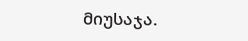მიუსაჯა.